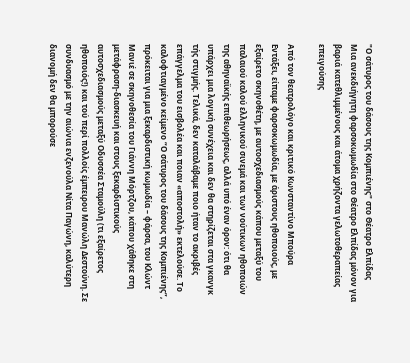"Ο σάτυρος του δάσους της Κομπιένης" στο Θέατρο Ελπίδας
Μια ανεκδιήγητη φαρσοκωμωδία στο Θέατρο Ελπίδας μόνον για βαριά κατεθλιμμένους και άτομα χρήζοντα γελωτοθεραπείας επειγούσης

Από τον θεατρολόγο και κριτικό Κωνσταντίνο Μπούρα
Εντάξει, είπαμε φαρσοκωμωδία, με άριστους ηθοποιούς, με εξαίρετο σκηνοθέτη, με αυτοσχεδιασμούς κάπου μεταξύ του παλαιού καλού ελληνικού σινεμά και των νούτικων ηθοποιών της αθηναϊκής επιθεωρήσεως, αλλά υπό έναν όρον: ότι θα υπάρχει μια λογική συνέχεια και δεν θα στηρίζεται στα γκανγκ τής στιγμής. Τελικά, δεν καταλάβαμε ποιο ήταν το ακριβές επάγγελμα του εισβολέα και ποιαν «αποστολή» εκτελούσε. Το καλοφτιαγμένο κείμενο “Ο σάτυρος του δάσους της Κομπιένης”, πρόκειται για μια ξεκαρδιστική κωμωδία – φάρσα, του Κλώντ Μανιέ σε σκηνοθεσία του Γιάννη Μόρτζου, κάπου χάθηκε στη μετάφραση-διασκευή και στους ξεκαρδιστικούς αυτοσχεδιασμούς μεταξύ Οδυσσέα Σταμούλη (τι εξαίρετος ηθοποιός!) και τού περί πολλοίς έμπειρου Μανώλη Δεστούνη. Σε συνδυασμό με την αιώνια ενζενούλα Νίτα Παγώνη, καλύτερη διανομή δεν θα μπορούσε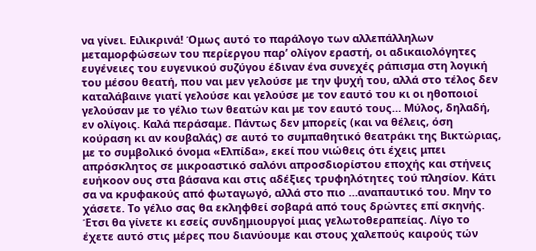να γίνει. Ειλικρινά! Όμως αυτό το παράλογο των αλλεπάλληλων μεταμορφώσεων του περίεργου παρ’ ολίγον εραστή, οι αδικαιολόγητες ευγένειες του ευγενικού συζύγου έδιναν ένα συνεχές ράπισμα στη λογική του μέσου θεατή, που ναι μεν γελούσε με την ψυχή του, αλλά στο τέλος δεν καταλάβαινε γιατί γελούσε και γελούσε με τον εαυτό του κι οι ηθοποιοί γελούσαν με το γέλιο των θεατών και με τον εαυτό τους… Μύλος, δηλαδή, εν ολίγοις. Καλά περάσαμε. Πάντως δεν μπορείς (και να θέλεις, όση κούραση κι αν κουβαλάς) σε αυτό το συμπαθητικό θεατράκι της Βικτώριας, με το συμβολικό όνομα «Ελπίδα», εκεί που νιώθεις ότι έχεις μπει απρόσκλητος σε μικροαστικό σαλόνι απροσδιορίστου εποχής και στήνεις ευήκοον ους στα βάσανα και στις αδέξιες τρυφηλότητες τού πλησίον. Κάτι σα να κρυφακούς από φωταγωγό, αλλά στο πιο …αναπαυτικό του. Μην το χάσετε. Το γέλιο σας θα εκληφθεί σοβαρά από τους δρώντες επί σκηνής. Έτσι θα γίνετε κι εσείς συνδημιουργοί μιας γελωτοθεραπείας. Λίγο το έχετε αυτό στις μέρες που διανύουμε και στους χαλεπούς καιρούς τών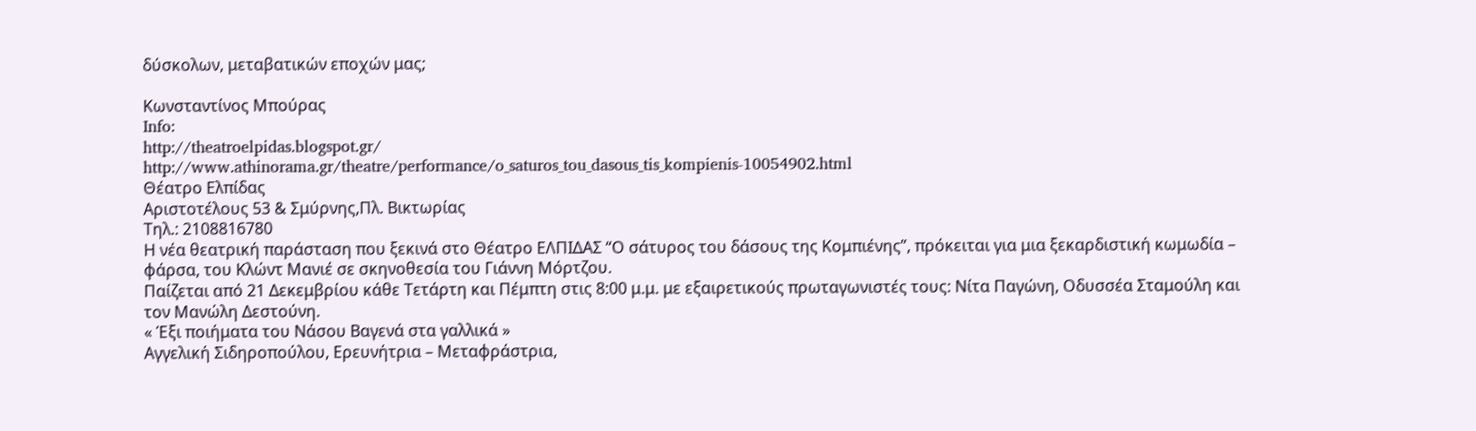δύσκολων, μεταβατικών εποχών μας;

Κωνσταντίνος Μπούρας
Info:
http://theatroelpidas.blogspot.gr/
http://www.athinorama.gr/theatre/performance/o_saturos_tou_dasous_tis_kompienis-10054902.html
Θέατρο Ελπίδας
Αριστοτέλους 53 & Σμύρνης,Πλ. Βικτωρίας
Τηλ.: 2108816780
Η νέα θεατρική παράσταση που ξεκινά στο Θέατρο ΕΛΠΙΔΑΣ “Ο σάτυρος του δάσους της Κομπιένης”, πρόκειται για μια ξεκαρδιστική κωμωδία – φάρσα, του Κλώντ Μανιέ σε σκηνοθεσία του Γιάννη Μόρτζου.
Παίζεται από 21 Δεκεμβρίου κάθε Τετάρτη και Πέμπτη στις 8:00 μ.μ. με εξαιρετικούς πρωταγωνιστές τους: Νίτα Παγώνη, Οδυσσέα Σταμούλη και τον Μανώλη Δεστούνη.
« Έξι ποιήματα του Νάσου Βαγενά στα γαλλικά »
Αγγελική Σιδηροπούλου, Ερευνήτρια – Μεταφράστρια,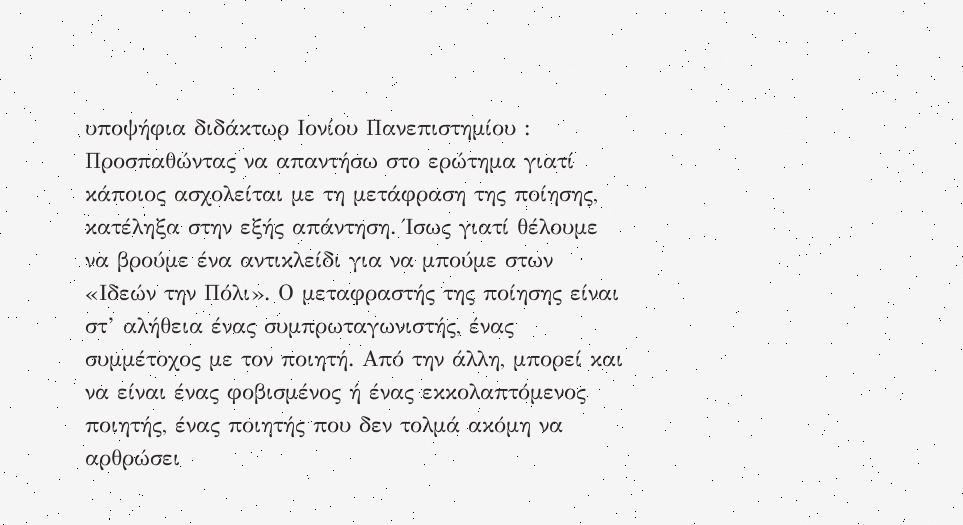υποψήφια διδάκτωρ Ιονίου Πανεπιστημίου :
Προσπαθώντας να απαντήσω στο ερώτημα γιατί κάποιος ασχολείται με τη μετάφραση της ποίησης, κατέληξα στην εξής απάντηση. Ίσως γιατί θέλουμε να βρούμε ένα αντικλείδι για να μπούμε στων «Ιδεών την Πόλι». Ο μεταφραστής της ποίησης είναι στ’ αλήθεια ένας συμπρωταγωνιστής, ένας συμμέτοχος με τον ποιητή. Από την άλλη, μπορεί και να είναι ένας φοβισμένος ή ένας εκκολαπτόμενος ποιητής, ένας ποιητής που δεν τολμά ακόμη να αρθρώσει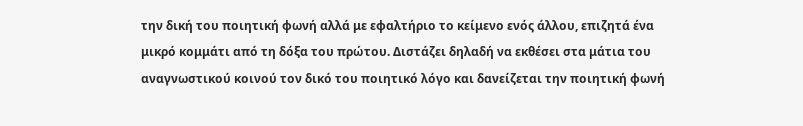την δική του ποιητική φωνή αλλά με εφαλτήριο το κείμενο ενός άλλου, επιζητά ένα μικρό κομμάτι από τη δόξα του πρώτου. Διστάζει δηλαδή να εκθέσει στα μάτια του αναγνωστικού κοινού τον δικό του ποιητικό λόγο και δανείζεται την ποιητική φωνή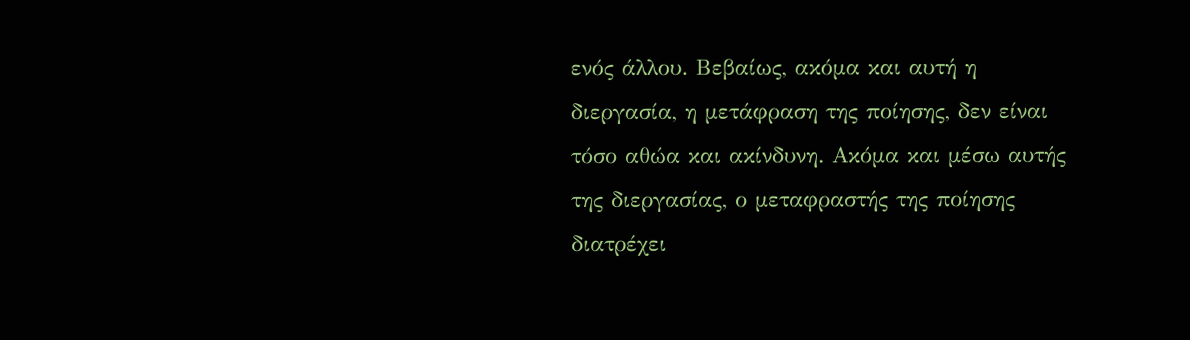ενός άλλου. Βεβαίως, ακόμα και αυτή η διεργασία, η μετάφραση της ποίησης, δεν είναι τόσο αθώα και ακίνδυνη. Ακόμα και μέσω αυτής της διεργασίας, ο μεταφραστής της ποίησης διατρέχει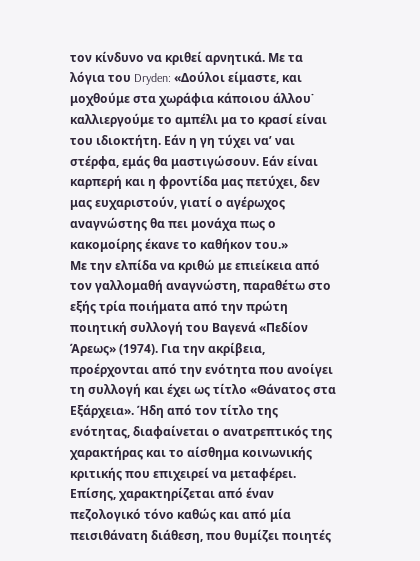τον κίνδυνο να κριθεί αρνητικά. Με τα λόγια του Dryden: «Δούλοι είμαστε, και μοχθούμε στα χωράφια κάποιου άλλου˙ καλλιεργούμε το αμπέλι μα το κρασί είναι του ιδιοκτήτη. Εάν η γη τύχει να’ ναι στέρφα, εμάς θα μαστιγώσουν. Εάν είναι καρπερή και η φροντίδα μας πετύχει, δεν μας ευχαριστούν, γιατί ο αγέρωχος αναγνώστης θα πει μονάχα πως ο κακομοίρης έκανε το καθήκον του.»
Με την ελπίδα να κριθώ με επιείκεια από τον γαλλομαθή αναγνώστη, παραθέτω στο εξής τρία ποιήματα από την πρώτη ποιητική συλλογή του Βαγενά «Πεδίον Άρεως» (1974). Για την ακρίβεια, προέρχονται από την ενότητα που ανοίγει τη συλλογή και έχει ως τίτλο «Θάνατος στα Εξάρχεια». Ήδη από τον τίτλο της ενότητας, διαφαίνεται ο ανατρεπτικός της χαρακτήρας και το αίσθημα κοινωνικής κριτικής που επιχειρεί να μεταφέρει. Επίσης, χαρακτηρίζεται από έναν πεζολογικό τόνο καθώς και από μία πεισιθάνατη διάθεση, που θυμίζει ποιητές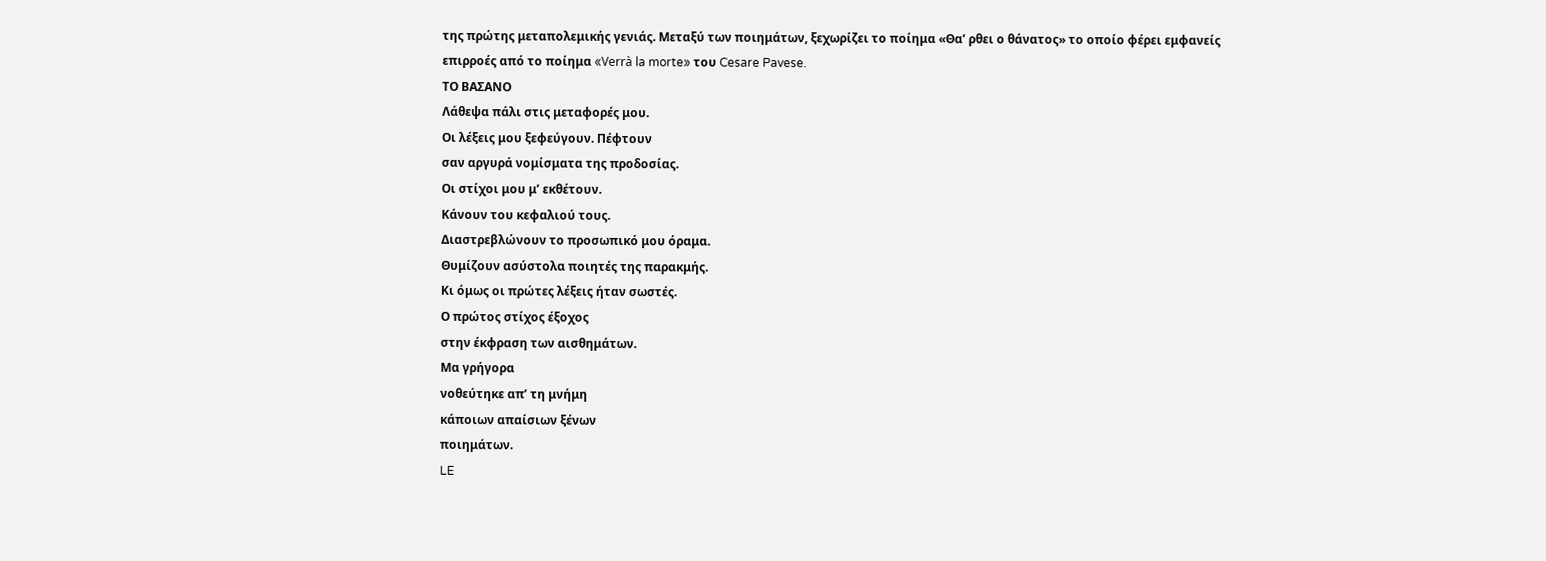της πρώτης μεταπολεμικής γενιάς. Μεταξύ των ποιημάτων, ξεχωρίζει το ποίημα «Θα’ ρθει ο θάνατος» το οποίο φέρει εμφανείς επιρροές από το ποίημα «Verrà la morte» του Cesare Pavese.
ΤΟ ΒΑΣΑΝΟ
Λάθεψα πάλι στις μεταφορές μου.
Οι λέξεις μου ξεφεύγουν. Πέφτουν
σαν αργυρά νομίσματα της προδοσίας.
Οι στίχοι μου μ’ εκθέτουν.
Κάνουν του κεφαλιού τους.
Διαστρεβλώνουν το προσωπικό μου όραμα.
Θυμίζουν ασύστολα ποιητές της παρακμής.
Κι όμως οι πρώτες λέξεις ήταν σωστές.
Ο πρώτος στίχος έξοχος
στην έκφραση των αισθημάτων.
Μα γρήγορα
νοθεύτηκε απ’ τη μνήμη
κάποιων απαίσιων ξένων
ποιημάτων.
LE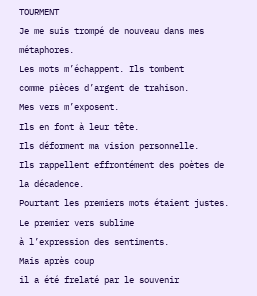TOURMENT
Je me suis trompé de nouveau dans mes métaphores.
Les mots m’échappent. Ils tombent
comme pièces d’argent de trahison.
Mes vers m’exposent.
Ils en font à leur tête.
Ils déforment ma vision personnelle.
Ils rappellent effrontément des poètes de la décadence.
Pourtant les premiers mots étaient justes.
Le premier vers sublime
à l’expression des sentiments.
Mais après coup
il a été frelaté par le souvenir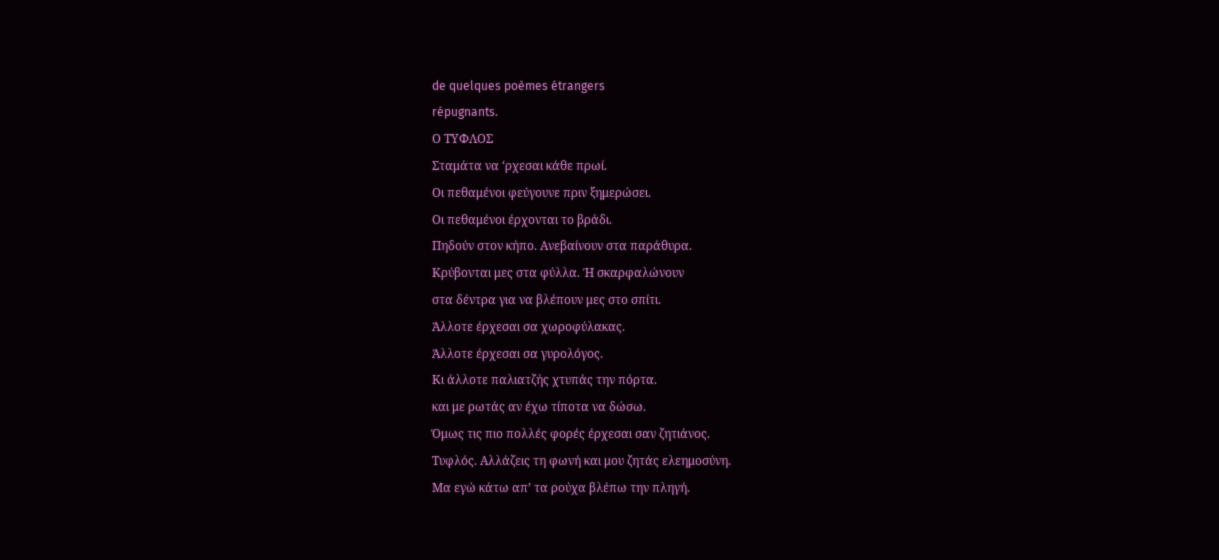de quelques poèmes étrangers
répugnants.
Ο ΤΥΦΛΟΣ
Σταμάτα να ‘ρχεσαι κάθε πρωί.
Οι πεθαμένοι φεύγουνε πριν ξημερώσει.
Οι πεθαμένοι έρχονται το βράδι.
Πηδούν στον κήπο. Ανεβαίνουν στα παράθυρα.
Κρύβονται μες στα φύλλα. Ή σκαρφαλώνουν
στα δέντρα για να βλέπουν μες στο σπίτι.
Άλλοτε έρχεσαι σα χωροφύλακας.
Άλλοτε έρχεσαι σα γυρολόγος.
Κι άλλοτε παλιατζής χτυπάς την πόρτα.
και με ρωτάς αν έχω τίποτα να δώσω.
Όμως τις πιο πολλές φορές έρχεσαι σαν ζητιάνος.
Τυφλός. Αλλάζεις τη φωνή και μου ζητάς ελεημοσύνη.
Μα εγώ κάτω απ’ τα ρούχα βλέπω την πληγή.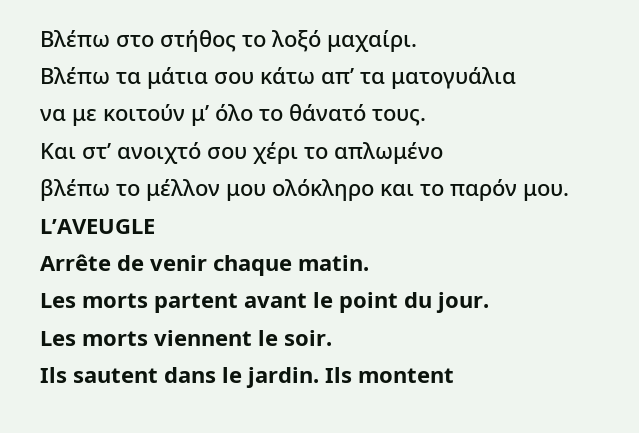Βλέπω στο στήθος το λοξό μαχαίρι.
Βλέπω τα μάτια σου κάτω απ’ τα ματογυάλια
να με κοιτούν μ’ όλο το θάνατό τους.
Και στ’ ανοιχτό σου χέρι το απλωμένο
βλέπω το μέλλον μου ολόκληρο και το παρόν μου.
L’AVEUGLE
Arrête de venir chaque matin.
Les morts partent avant le point du jour.
Les morts viennent le soir.
Ils sautent dans le jardin. Ils montent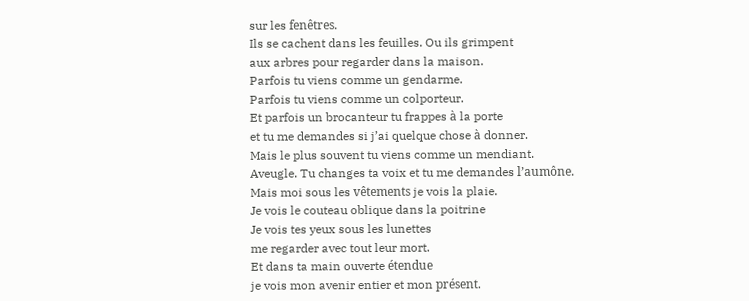sur les fenêtres.
Ils se cachent dans les feuilles. Ou ils grimpent
aux arbres pour regarder dans la maison.
Parfois tu viens comme un gendarme.
Parfois tu viens comme un colporteur.
Et parfois un brocanteur tu frappes à la porte
et tu me demandes si j’ai quelque chose à donner.
Mais le plus souvent tu viens comme un mendiant.
Aveugle. Tu changes ta voix et tu me demandes l’aumône.
Mais moi sous les vêtements je vois la plaie.
Je vois le couteau oblique dans la poitrine
Je vois tes yeux sous les lunettes
me regarder avec tout leur mort.
Et dans ta main ouverte étendue
je vois mon avenir entier et mon présent.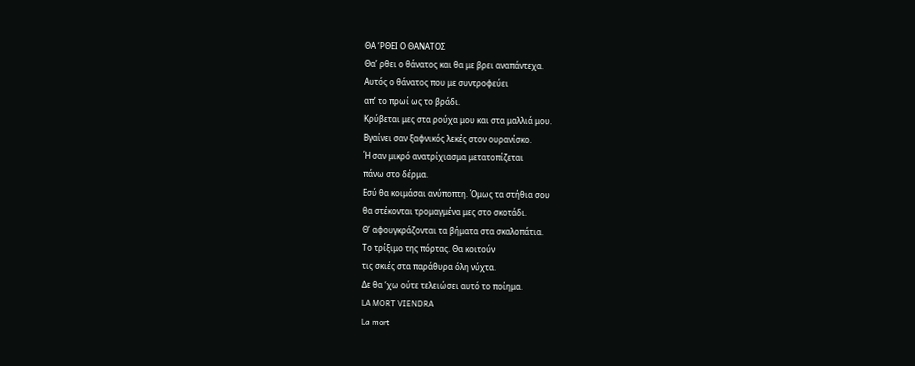ΘΑ ‘ΡΘΕΙ Ο ΘΑΝΑΤΟΣ
Θα’ ρθει ο θάνατος και θα με βρει αναπάντεχα.
Αυτός ο θάνατος που με συντροφεύει
απ’ το πρωί ως το βράδι.
Κρύβεται μες στα ρούχα μου και στα μαλλιά μου.
Βγαίνει σαν ξαφνικός λεκές στον ουρανίσκο.
Ή σαν μικρό ανατρίχιασμα μετατοπίζεται
πάνω στο δέρμα.
Εσύ θα κοιμάσαι ανύποπτη. Όμως τα στήθια σου
θα στέκονται τρομαγμένα μες στο σκοτάδι.
Θ’ αφουγκράζονται τα βήματα στα σκαλοπάτια.
Το τρίξιμο της πόρτας. Θα κοιτούν
τις σκιές στα παράθυρα όλη νύχτα.
Δε θα ‘χω ούτε τελειώσει αυτό το ποίημα.
LA MORT VIENDRA
La mort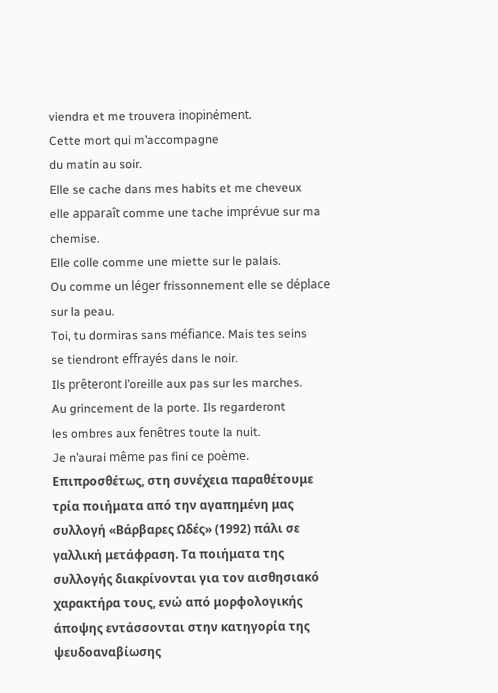viendra et me trouvera inopinément.
Cette mort qui m’accompagne
du matin au soir.
Elle se cache dans mes habits et me cheveux
elle apparaît comme une tache imprévue sur ma chemise.
Elle colle comme une miette sur le palais.
Ou comme un léger frissonnement elle se déplace
sur la peau.
Toi, tu dormiras sans méfiance. Mais tes seins
se tiendront effrayés dans le noir.
Ils prêteront l’oreille aux pas sur les marches.
Au grincement de la porte. Ils regarderont
les ombres aux fenêtres toute la nuit.
Je n’aurai même pas fini ce poème.
Επιπροσθέτως, στη συνέχεια παραθέτουμε τρία ποιήματα από την αγαπημένη μας συλλογή «Βάρβαρες Ωδές» (1992) πάλι σε γαλλική μετάφραση. Τα ποιήματα της συλλογής διακρίνονται για τον αισθησιακό χαρακτήρα τους, ενώ από μορφολογικής άποψης εντάσσονται στην κατηγορία της ψευδοαναβίωσης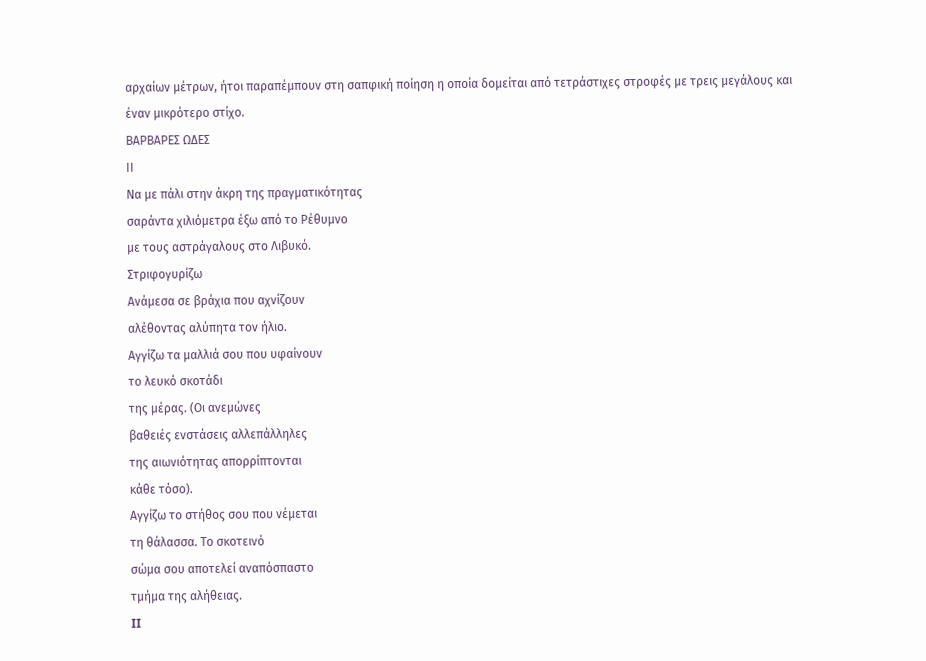αρχαίων μέτρων, ήτοι παραπέμπουν στη σαπφική ποίηση η οποία δομείται από τετράστιχες στροφές με τρεις μεγάλους και έναν μικρότερο στίχο.
ΒΑΡΒΑΡΕΣ ΩΔΕΣ
ΙΙ
Να με πάλι στην άκρη της πραγματικότητας
σαράντα χιλιόμετρα έξω από το Ρέθυμνο
με τους αστράγαλους στο Λιβυκό.
Στριφογυρίζω
Ανάμεσα σε βράχια που αχνίζουν
αλέθοντας αλύπητα τον ήλιο.
Αγγίζω τα μαλλιά σου που υφαίνουν
το λευκό σκοτάδι
της μέρας. (Οι ανεμώνες
βαθειές ενστάσεις αλλεπάλληλες
της αιωνιότητας απορρίπτονται
κάθε τόσο).
Αγγίζω το στήθος σου που νέμεται
τη θάλασσα. Το σκοτεινό
σώμα σου αποτελεί αναπόσπαστο
τμήμα της αλήθειας.
II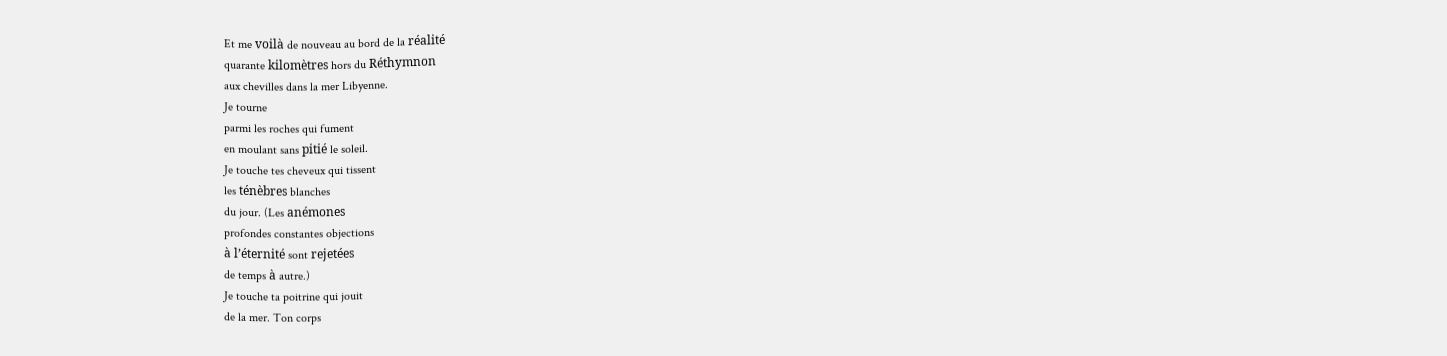Et me voilà de nouveau au bord de la réalité
quarante kilomètres hors du Réthymnon
aux chevilles dans la mer Libyenne.
Je tourne
parmi les roches qui fument
en moulant sans pitié le soleil.
Je touche tes cheveux qui tissent
les ténèbres blanches
du jour. (Les anémones
profondes constantes objections
à l’éternité sont rejetées
de temps à autre.)
Je touche ta poitrine qui jouit
de la mer. Ton corps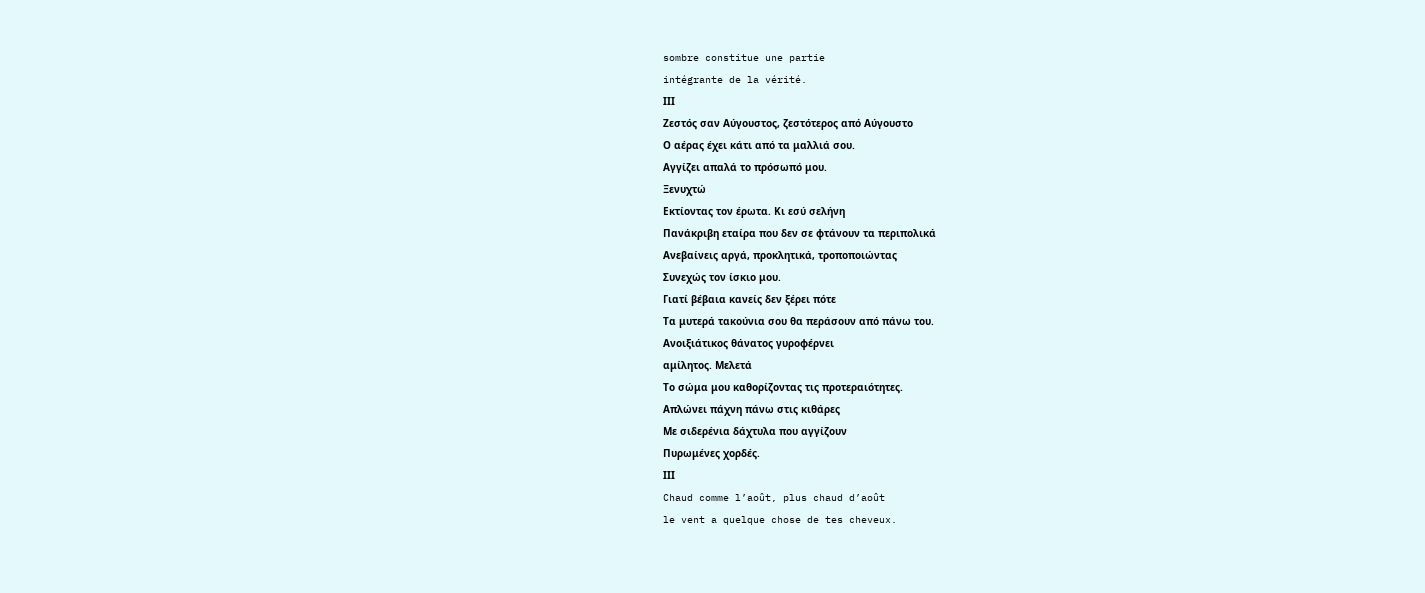sombre constitue une partie
intégrante de la vérité.
ΙΙΙ
Ζεστός σαν Αύγουστος, ζεστότερος από Αύγουστο
Ο αέρας έχει κάτι από τα μαλλιά σου.
Αγγίζει απαλά το πρόσωπό μου.
Ξενυχτώ
Εκτίοντας τον έρωτα. Κι εσύ σελήνη
Πανάκριβη εταίρα που δεν σε φτάνουν τα περιπολικά
Ανεβαίνεις αργά, προκλητικά, τροποποιώντας
Συνεχώς τον ίσκιο μου.
Γιατί βέβαια κανείς δεν ξέρει πότε
Τα μυτερά τακούνια σου θα περάσουν από πάνω του.
Ανοιξιάτικος θάνατος γυροφέρνει
αμίλητος. Μελετά
Το σώμα μου καθορίζοντας τις προτεραιότητες.
Απλώνει πάχνη πάνω στις κιθάρες
Με σιδερένια δάχτυλα που αγγίζουν
Πυρωμένες χορδές.
ΙΙΙ
Chaud comme l’août, plus chaud d’août
le vent a quelque chose de tes cheveux.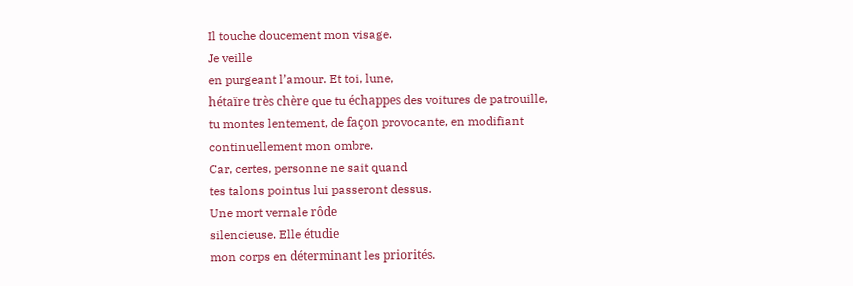Il touche doucement mon visage.
Je veille
en purgeant l’amour. Et toi, lune,
hétaïre très chère que tu échappes des voitures de patrouille,
tu montes lentement, de façon provocante, en modifiant
continuellement mon ombre.
Car, certes, personne ne sait quand
tes talons pointus lui passeront dessus.
Une mort vernale rôde
silencieuse. Elle étudie
mon corps en déterminant les priorités.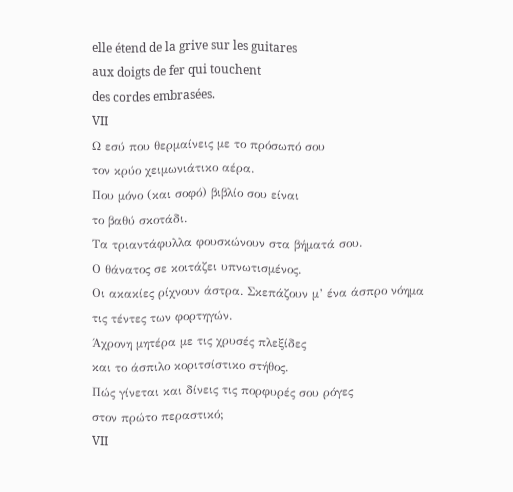elle étend de la grive sur les guitares
aux doigts de fer qui touchent
des cordes embrasées.
VII
Ω εσύ που θερμαίνεις με το πρόσωπό σου
τον κρύο χειμωνιάτικο αέρα.
Που μόνο (και σοφό) βιβλίο σου είναι
το βαθύ σκοτάδι.
Τα τριαντάφυλλα φουσκώνουν στα βήματά σου.
Ο θάνατος σε κοιτάζει υπνωτισμένος.
Οι ακακίες ρίχνουν άστρα. Σκεπάζουν μ’ ένα άσπρο νόημα
τις τέντες των φορτηγών.
Άχρονη μητέρα με τις χρυσές πλεξίδες
και το άσπιλο κοριτσίστικο στήθος.
Πώς γίνεται και δίνεις τις πορφυρές σου ρόγες
στον πρώτο περαστικό;
VII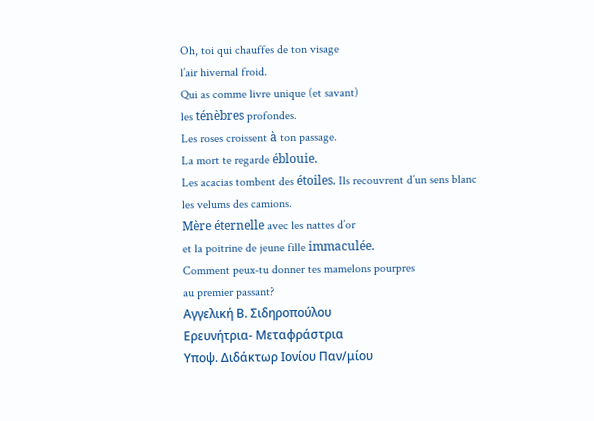Oh, toi qui chauffes de ton visage
l’air hivernal froid.
Qui as comme livre unique (et savant)
les ténèbres profondes.
Les roses croissent à ton passage.
La mort te regarde éblouie.
Les acacias tombent des étoiles. Ils recouvrent d’un sens blanc
les velums des camions.
Mère éternelle avec les nattes d’or
et la poitrine de jeune fille immaculée.
Comment peux-tu donner tes mamelons pourpres
au premier passant?
Αγγελική Β. Σιδηροπούλου
Ερευνήτρια- Μεταφράστρια
Υποψ. Διδάκτωρ Ιονίου Παν/μίου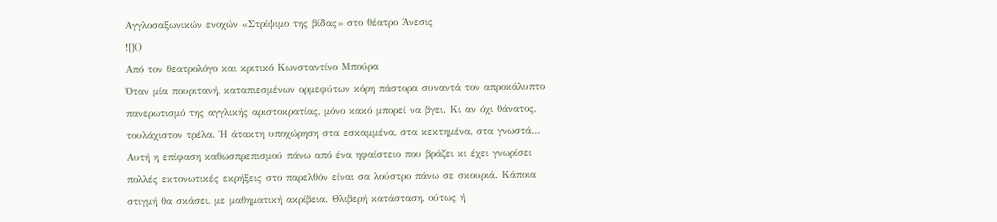Αγγλοσαξωνικών ενοχών «Στρίψιμο της βίδας» στο θέατρο Άνεσις
![]()
Από τον θεατρολόγο και κριτικό Κωνσταντίνο Μπούρα
Όταν μία πουριτανή, καταπιεσμένων ορμεφύτων κόρη πάστορα συναντά τον απροκάλυπτο πανερωτισμό της αγγλικής αριστοκρατίας, μόνο κακό μπορεί να βγει. Κι αν όχι θάνατος, τουλάχιστον τρέλα. Ή άτακτη υποχώρηση στα εσκαμμένα, στα κεκτημένα, στα γνωστά… Αυτή η επίφαση καθωσπρεπισμού πάνω από ένα ηφαίστειο που βράζει κι έχει γνωρίσει πολλές εκτονωτικές εκρήξεις στο παρελθόν είναι σα λούστρο πάνω σε σκουριά. Κάποια στιγμή θα σκάσει, με μαθηματική ακρίβεια. Θλιβερή κατάσταση, ούτως ή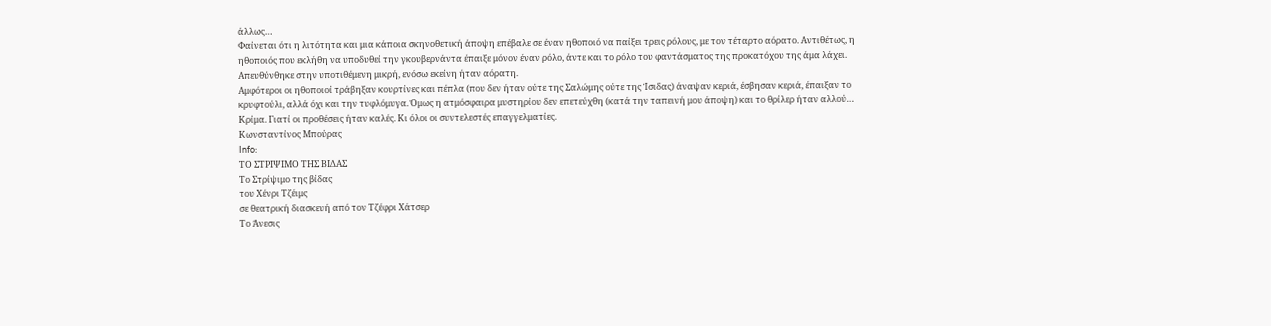άλλως…
Φαίνεται ότι η λιτότητα και μια κάποια σκηνοθετική άποψη επέβαλε σε έναν ηθοποιό να παίξει τρεις ρόλους, με τον τέταρτο αόρατο. Αντιθέτως, η ηθοποιός που εκλήθη να υποδυθεί την γκουβερνάντα έπαιξε μόνον έναν ρόλο, άντε και το ρόλο του φαντάσματος της προκατόχου της άμα λάχει. Απευθύνθηκε στην υποτιθέμενη μικρή, ενόσω εκείνη ήταν αόρατη.
Αμφότεροι οι ηθοποιοί τράβηξαν κουρτίνες και πέπλα (που δεν ήταν ούτε της Σαλώμης ούτε της Ίσιδας) άναψαν κεριά, έσβησαν κεριά, έπαιξαν το κρυφτούλι, αλλά όχι και την τυφλόμυγα. Όμως η ατμόσφαιρα μυστηρίου δεν επετεύχθη (κατά την ταπεινή μου άποψη) και το θρίλερ ήταν αλλού…
Κρίμα. Γιατί οι προθέσεις ήταν καλές. Κι όλοι οι συντελεστές επαγγελματίες.
Κωνσταντίνος Μπούρας
Info:
ΤΟ ΣΤΡΙΨΙΜΟ ΤΗΣ ΒΙΔΑΣ
Το Στρίψιμο της βίδας
του Χένρι Τζέιμς
σε θεατρική διασκευή από τον Τζέφρι Χάτσερ
Το Άνεσις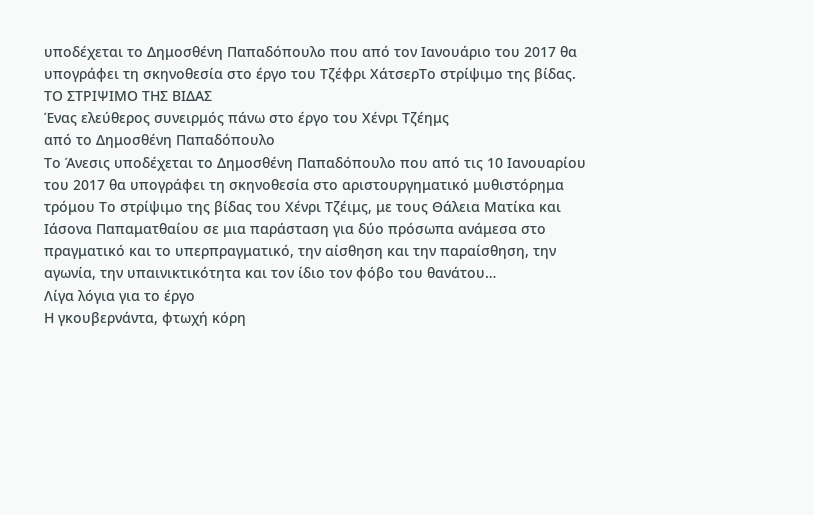υποδέχεται το Δημοσθένη Παπαδόπουλο που από τον Ιανουάριο του 2017 θα υπογράφει τη σκηνοθεσία στο έργο του Τζέφρι ΧάτσερΤο στρίψιμο της βίδας.
ΤΟ ΣΤΡΙΨΙΜΟ ΤΗΣ ΒΙΔΑΣ
Ένας ελεύθερος συνειρμός πάνω στο έργο του Χένρι Τζέημς
από το Δημοσθένη Παπαδόπουλο
Το Άνεσις υποδέχεται το Δημοσθένη Παπαδόπουλο που από τις 10 Ιανουαρίου του 2017 θα υπογράφει τη σκηνοθεσία στο αριστουργηματικό μυθιστόρημα τρόμου Το στρίψιμο της βίδας του Χένρι Τζέιμς, με τους Θάλεια Ματίκα και Ιάσονα Παπαματθαίου σε μια παράσταση για δύο πρόσωπα ανάμεσα στο πραγματικό και το υπερπραγματικό, την αίσθηση και την παραίσθηση, την αγωνία, την υπαινικτικότητα και τον ίδιο τον φόβο του θανάτου…
Λίγα λόγια για το έργο
Η γκουβερνάντα, φτωχή κόρη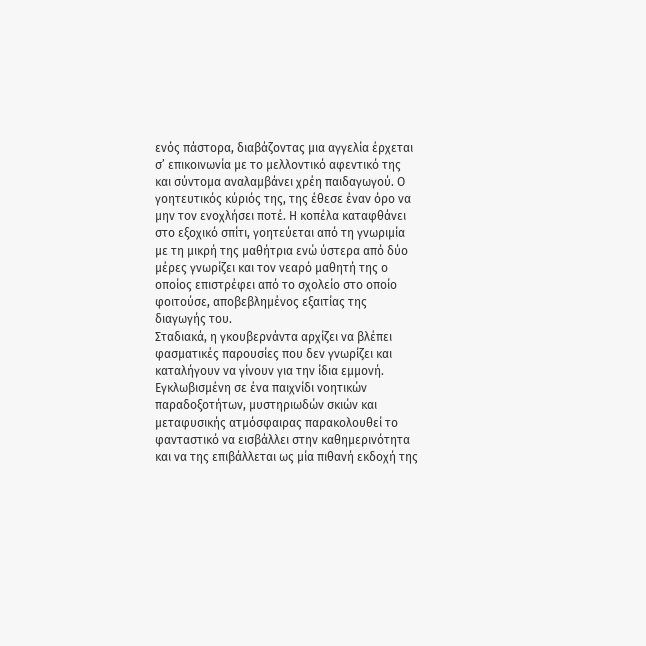ενός πάστορα, διαβάζοντας μια αγγελία έρχεται σ’ επικοινωνία με το μελλοντικό αφεντικό της και σύντομα αναλαμβάνει χρέη παιδαγωγού. Ο γοητευτικός κύριός της, της έθεσε έναν όρο να μην τον ενοχλήσει ποτέ. Η κοπέλα καταφθάνει στο εξοχικό σπίτι, γοητεύεται από τη γνωριμία με τη μικρή της μαθήτρια ενώ ύστερα από δύο μέρες γνωρίζει και τον νεαρό μαθητή της ο οποίος επιστρέφει από το σχολείο στο οποίο φοιτούσε, αποβεβλημένος εξαιτίας της διαγωγής του.
Σταδιακά, η γκουβερνάντα αρχίζει να βλέπει φασματικές παρουσίες που δεν γνωρίζει και καταλήγουν να γίνουν για την ίδια εμμονή. Εγκλωβισμένη σε ένα παιχνίδι νοητικών παραδοξοτήτων, μυστηριωδών σκιών και μεταφυσικής ατμόσφαιρας παρακολουθεί το φανταστικό να εισβάλλει στην καθημερινότητα και να της επιβάλλεται ως μία πιθανή εκδοχή της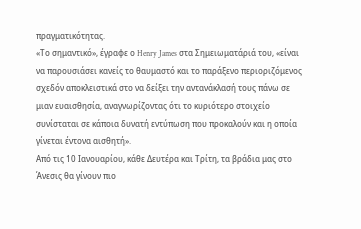πραγματικότητας.
«Το σημαντικό», έγραφε ο Henry James στα Σημειωματάριά του, «είναι να παρουσιάσει κανείς το θαυμαστό και το παράξενο περιοριζόμενος σχεδόν αποκλειστικά στο να δείξει την αντανάκλασή τους πάνω σε μιαν ευαισθησία, αναγνωρίζοντας ότι το κυριότερο στοιχείο συνίσταται σε κάποια δυνατή εντύπωση που προκαλούν και η οποία γίνεται έντονα αισθητή».
Από τις 10 Ιανουαρίου, κάθε Δευτέρα και Τρίτη, τα βράδια μας στο Άνεσις θα γίνουν πιο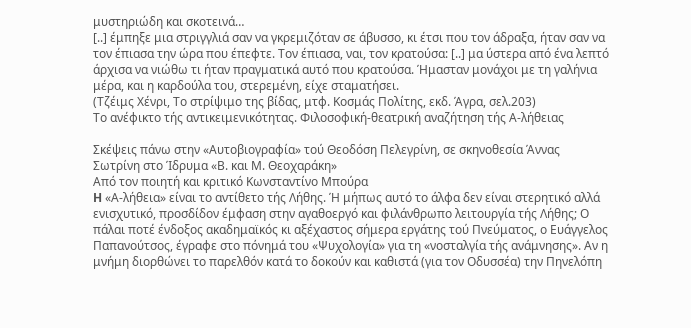μυστηριώδη και σκοτεινά…
[..] έμπηξε μια στριγγλιά σαν να γκρεμιζόταν σε άβυσσο, κι έτσι που τον άδραξα, ήταν σαν να τον έπιασα την ώρα που έπεφτε. Τον έπιασα, ναι, τον κρατούσα: [..] μα ύστερα από ένα λεπτό άρχισα να νιώθω τι ήταν πραγματικά αυτό που κρατούσα. Ήμασταν μονάχοι με τη γαλήνια μέρα, και η καρδούλα του, στερεμένη, είχε σταματήσει.
(Τζέιμς Χένρι, Το στρίψιμο της βίδας, μτφ. Κοσμάς Πολίτης, εκδ. Άγρα, σελ.203)
Το ανέφικτο τής αντικειμενικότητας. Φιλοσοφική-θεατρική αναζήτηση τής Α-λήθειας

Σκέψεις πάνω στην «Αυτοβιογραφία» τού Θεοδόση Πελεγρίνη, σε σκηνοθεσία Άννας Σωτρίνη στο Ίδρυμα «Β. και Μ. Θεοχαράκη»
Από τον ποιητή και κριτικό Κωνσταντίνο Μπούρα
H «Α-λήθεια» είναι το αντίθετο τής Λήθης. Ή μήπως αυτό το άλφα δεν είναι στερητικό αλλά ενισχυτικό, προσδίδον έμφαση στην αγαθοεργό και φιλάνθρωπο λειτουργία τής Λήθης; Ο πάλαι ποτέ ένδοξος ακαδημαϊκός κι αξέχαστος σήμερα εργάτης τού Πνεύματος, ο Ευάγγελος Παπανούτσος, έγραφε στο πόνημά του «Ψυχολογία» για τη «νοσταλγία τής ανάμνησης». Αν η μνήμη διορθώνει το παρελθόν κατά το δοκούν και καθιστά (για τον Οδυσσέα) την Πηνελόπη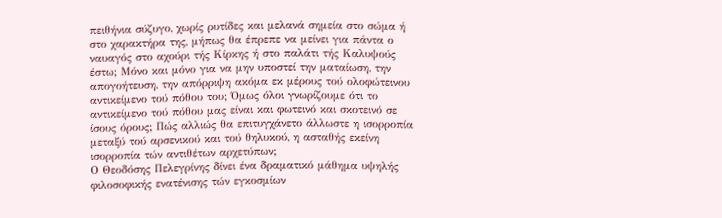πειθήνια σύζυγο, χωρίς ρυτίδες και μελανά σημεία στο σώμα ή στο χαρακτήρα της, μήπως θα έπρεπε να μείνει για πάντα ο ναυαγός στο αχούρι τής Κίρκης ή στο παλάτι τής Καλυψούς έστω; Μόνο και μόνο για να μην υποστεί την ματαίωση, την απογοήτευση, την απόρριψη ακόμα εκ μέρους τού ολοφώτεινου αντικείμενο τού πόθου του; Όμως όλοι γνωρίζουμε ότι το αντικείμενο τού πόθου μας είναι και φωτεινό και σκοτεινό σε ίσους όρους; Πώς αλλιώς θα επιτυγχάνετο άλλωστε η ισορροπία μεταξύ τού αρσενικού και τού θηλυκού, η ασταθής εκείνη ισορροπία τών αντιθέτων αρχετύπων;
Ο Θεοδόσης Πελεγρίνης δίνει ένα δραματικό μάθημα υψηλής φιλοσοφικής ενατένισης τών εγκοσμίων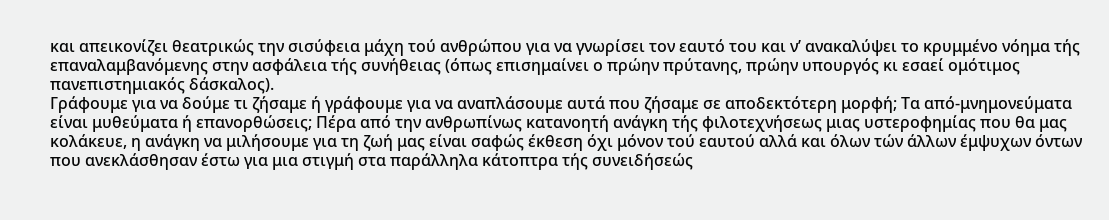και απεικονίζει θεατρικώς την σισύφεια μάχη τού ανθρώπου για να γνωρίσει τον εαυτό του και ν’ ανακαλύψει το κρυμμένο νόημα τής επαναλαμβανόμενης στην ασφάλεια τής συνήθειας (όπως επισημαίνει ο πρώην πρύτανης, πρώην υπουργός κι εσαεί ομότιμος πανεπιστημιακός δάσκαλος).
Γράφουμε για να δούμε τι ζήσαμε ή γράφουμε για να αναπλάσουμε αυτά που ζήσαμε σε αποδεκτότερη μορφή; Τα από-μνημονεύματα είναι μυθεύματα ή επανορθώσεις; Πέρα από την ανθρωπίνως κατανοητή ανάγκη τής φιλοτεχνήσεως μιας υστεροφημίας που θα μας κολάκευε, η ανάγκη να μιλήσουμε για τη ζωή μας είναι σαφώς έκθεση όχι μόνον τού εαυτού αλλά και όλων τών άλλων έμψυχων όντων που ανεκλάσθησαν έστω για μια στιγμή στα παράλληλα κάτοπτρα τής συνειδήσεώς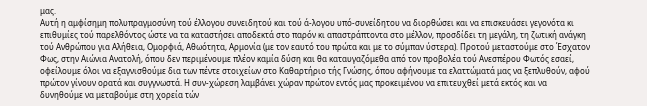μας.
Αυτή η αμφίσημη πολυπραγμοσύνη τού έλλογου συνειδητού και τού ά-λογου υπό-συνείδητου να διορθώσει και να επισκευάσει γεγονότα κι επιθυμίες τού παρελθόντος ώστε να τα καταστήσει αποδεκτά στο παρόν κι απαστράπτοντα στο μέλλον, προσδίδει τη μεγάλη, τη ζωτική ανάγκη τού Ανθρώπου για Αλήθεια, Ομορφιά, Αθωότητα, Αρμονία (με τον εαυτό του πρώτα και με το σύμπαν ύστερα). Προτού μεταστούμε στο Έσχατον Φως, στην Αιώνια Ανατολή, όπου δεν περιμένουμε πλέον καμία δύση και θα καταυγαζόμεθα από τον προβολέα τού Ανεσπέρου Φωτός εσαεί, οφείλουμε όλοι να εξαγνισθούμε δια των πέντε στοιχείων στο Καθαρτήριο τής Γνώσης, όπου αφήνουμε τα ελαττώματά μας να ξεπλυθούν, αφού πρώτον γίνουν ορατά και συγγνωστά. Η συν-χώρεση λαμβάνει χώραν πρώτον εντός μας προκειμένου να επιτευχθεί μετά εκτός και να δυνηθούμε να μεταβούμε στη χορεία τών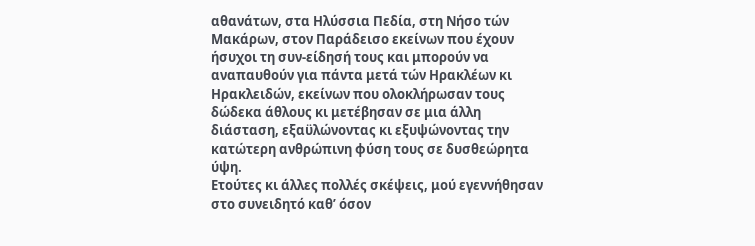αθανάτων, στα Ηλύσσια Πεδία, στη Νήσο τών Μακάρων, στον Παράδεισο εκείνων που έχουν ήσυχοι τη συν-είδησή τους και μπορούν να αναπαυθούν για πάντα μετά τών Ηρακλέων κι Ηρακλειδών, εκείνων που ολοκλήρωσαν τους δώδεκα άθλους κι μετέβησαν σε μια άλλη διάσταση, εξαϋλώνοντας κι εξυψώνοντας την κατώτερη ανθρώπινη φύση τους σε δυσθεώρητα ύψη.
Ετούτες κι άλλες πολλές σκέψεις, μού εγεννήθησαν στο συνειδητό καθ’ όσον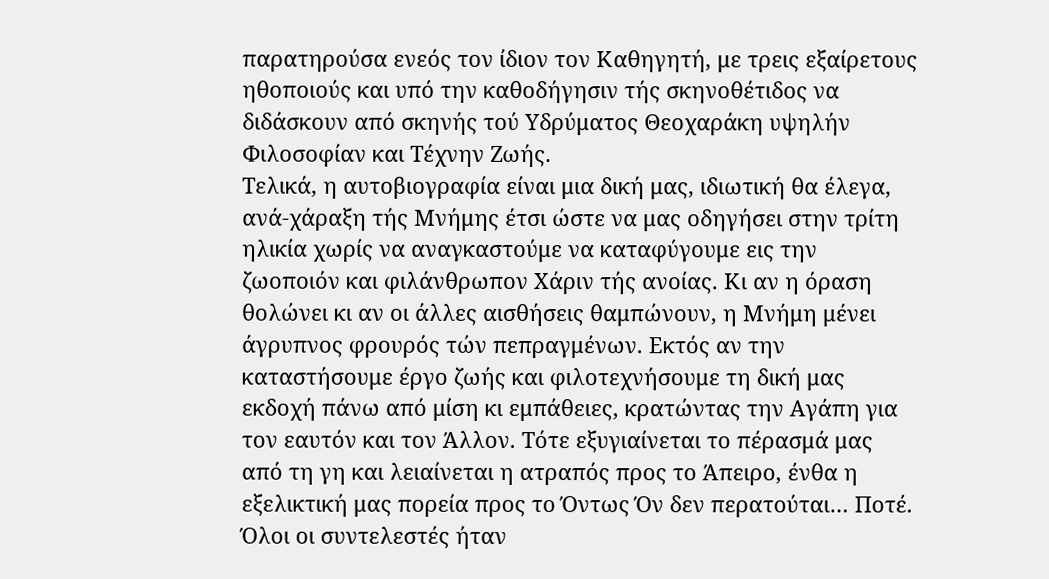παρατηρούσα ενεός τον ίδιον τον Καθηγητή, με τρεις εξαίρετους ηθοποιούς και υπό την καθοδήγησιν τής σκηνοθέτιδος να διδάσκουν από σκηνής τού Υδρύματος Θεοχαράκη υψηλήν Φιλοσοφίαν και Τέχνην Ζωής.
Τελικά, η αυτοβιογραφία είναι μια δική μας, ιδιωτική θα έλεγα, ανά-χάραξη τής Μνήμης έτσι ώστε να μας οδηγήσει στην τρίτη ηλικία χωρίς να αναγκαστούμε να καταφύγουμε εις την ζωοποιόν και φιλάνθρωπον Χάριν τής ανοίας. Κι αν η όραση θολώνει κι αν οι άλλες αισθήσεις θαμπώνουν, η Μνήμη μένει άγρυπνος φρουρός τών πεπραγμένων. Εκτός αν την καταστήσουμε έργο ζωής και φιλοτεχνήσουμε τη δική μας εκδοχή πάνω από μίση κι εμπάθειες, κρατώντας την Αγάπη για τον εαυτόν και τον Άλλον. Τότε εξυγιαίνεται το πέρασμά μας από τη γη και λειαίνεται η ατραπός προς το Άπειρο, ένθα η εξελικτική μας πορεία προς το Όντως Όν δεν περατούται… Ποτέ.
Όλοι οι συντελεστές ήταν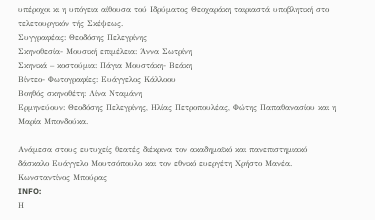υπέροχοι κι η υπόγεια αίθουσα τού Ιδρύματος Θεοχαράκη ταιριαστά υποβλητική στο τελετουργικόν τής Σκέψεως.
Συγγραφέας: Θεοδόσης Πελεγρίνης
Σκηνοθεσία- Μουσική επιμέλεια: Άννα Σωτρίνη
Σκηνικά – κοστούμια: Πάγια Μουστάκη- Βεάκη
Βίντεο- Φωτογραφίες: Ευάγγελος Κάλλοου
Βοηθός σκηνοθέτη: Λίνα Νταμάνη
Ερμηνεύουν: Θεοδόσης Πελεγρίνης, Ηλίας Πετροπουλέας, Φώτης Παπαθανασίου και η Μαρία Μπονδούκα.

Ανάμεσα στους ευτυχείς θεατές διέκρινα τον ακαδημαϊκό και πανεπιστημιακό δάσκαλο Ευάγγελο Μουτσόπουλο και τον εθνικό ευεργέτη Χρήστο Μανέα.
Κωνσταντίνος Μπούρας
INFO:
Η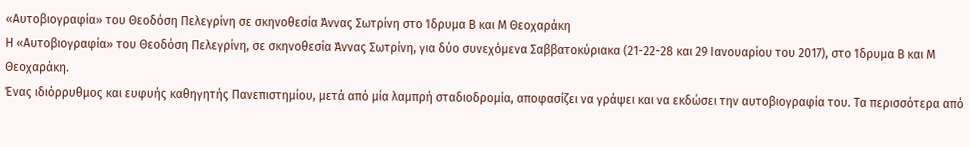«Αυτοβιογραφία» του Θεοδόση Πελεγρίνη σε σκηνοθεσία Άννας Σωτρίνη στο Ίδρυμα Β και Μ Θεοχαράκη
Η «Αυτοβιογραφία» του Θεοδόση Πελεγρίνη, σε σκηνοθεσία Άννας Σωτρίνη, για δύο συνεχόμενα Σαββατοκύριακα (21-22-28 και 29 Ιανουαρίου του 2017), στο Ίδρυμα Β και Μ Θεοχαράκη.
Ένας ιδιόρρυθμος και ευφυής καθηγητής Πανεπιστημίου, μετά από μία λαμπρή σταδιοδρομία, αποφασίζει να γράψει και να εκδώσει την αυτοβιογραφία του. Τα περισσότερα από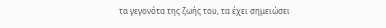τα γεγονότα της ζωής του, τα έχει σημειώσει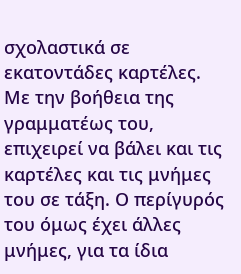σχολαστικά σε εκατοντάδες καρτέλες. Με την βοήθεια της γραμματέως του, επιχειρεί να βάλει και τις καρτέλες και τις μνήμες του σε τάξη. Ο περίγυρός του όμως έχει άλλες μνήμες, για τα ίδια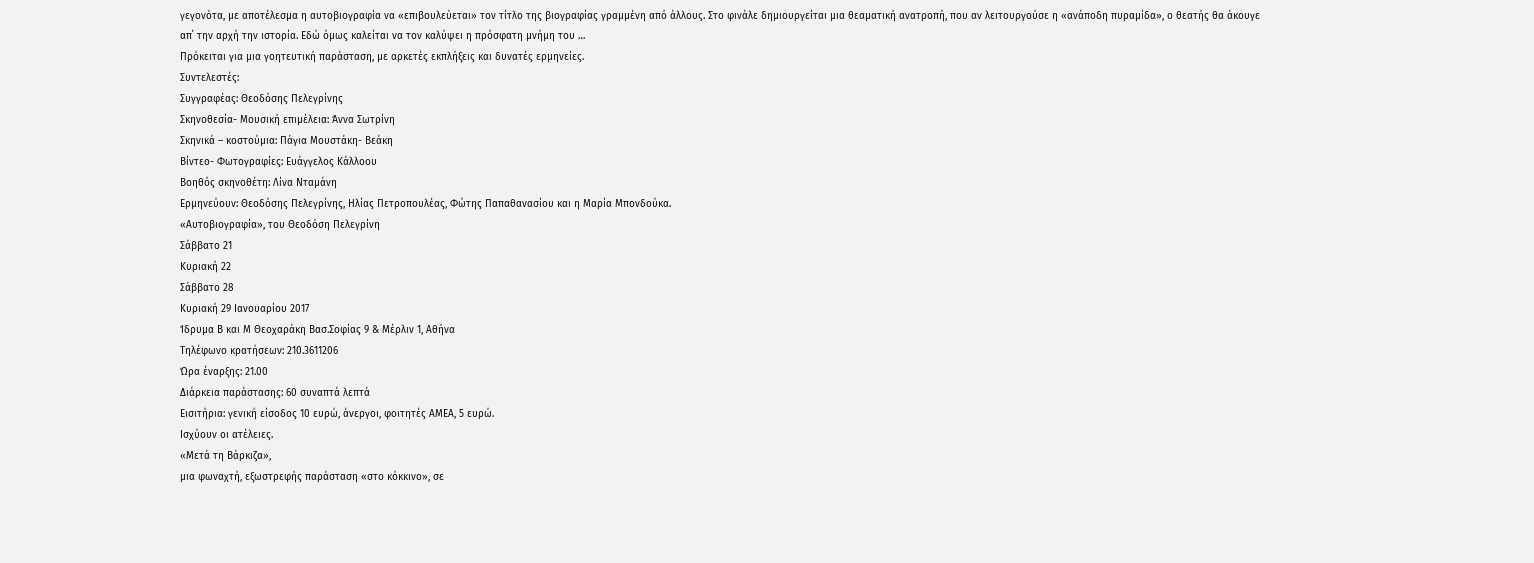γεγονότα, με αποτέλεσμα η αυτοβιογραφία να «επιβουλεύεται» τον τίτλο της βιογραφίας γραμμένη από άλλους. Στο φινάλε δημιουργείται μια θεαματική ανατροπή, που αν λειτουργούσε η «ανάποδη πυραμίδα», ο θεατής θα άκουγε απ΄ την αρχή την ιστορία. Εδώ όμως καλείται να τον καλύψει η πρόσφατη μνήμη του …
Πρόκειται για μια γοητευτική παράσταση, με αρκετές εκπλήξεις και δυνατές ερμηνείες.
Συντελεστές:
Συγγραφέας: Θεοδόσης Πελεγρίνης
Σκηνοθεσία- Μουσική επιμέλεια: Άννα Σωτρίνη
Σκηνικά – κοστούμια: Πάγια Μουστάκη- Βεάκη
Βίντεο- Φωτογραφίες: Ευάγγελος Κάλλοου
Βοηθός σκηνοθέτη: Λίνα Νταμάνη
Ερμηνεύουν: Θεοδόσης Πελεγρίνης, Ηλίας Πετροπουλέας, Φώτης Παπαθανασίου και η Μαρία Μπονδούκα.
«Αυτοβιογραφία», του Θεοδόση Πελεγρίνη
Σάββατο 21
Κυριακή 22
Σάββατο 28
Κυριακή 29 Ιανουαρίου 2017
Ίδρυμα Β και Μ Θεοχαράκη Βασ.Σοφίας 9 & Μέρλιν 1, Αθήνα
Τηλέφωνο κρατήσεων: 210.3611206
Ώρα έναρξης: 21.00
Διάρκεια παράστασης: 60 συναπτά λεπτά
Εισιτήρια: γενική είσοδος 10 ευρώ, άνεργοι, φοιτητές ΑΜΕΑ, 5 ευρώ.
Ισχύουν οι ατέλειες.
«Μετά τη Βάρκιζα»,
μια φωναχτή, εξωστρεφής παράσταση «στο κόκκινο», σε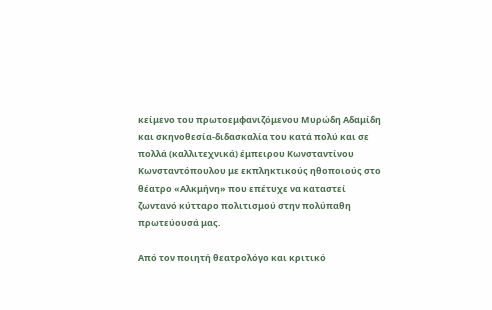κείμενο του πρωτοεμφανιζόμενου Μυρώδη Αδαμίδη και σκηνοθεσία-διδασκαλία του κατά πολύ και σε πολλά (καλλιτεχνικά) έμπειρου Κωνσταντίνου Κωνσταντόπουλου με εκπληκτικούς ηθοποιούς στο θέατρο «Αλκμήνη» που επέτυχε να καταστεί ζωντανό κύτταρο πολιτισμού στην πολύπαθη πρωτεύουσά μας.

Από τον ποιητή θεατρολόγο και κριτικό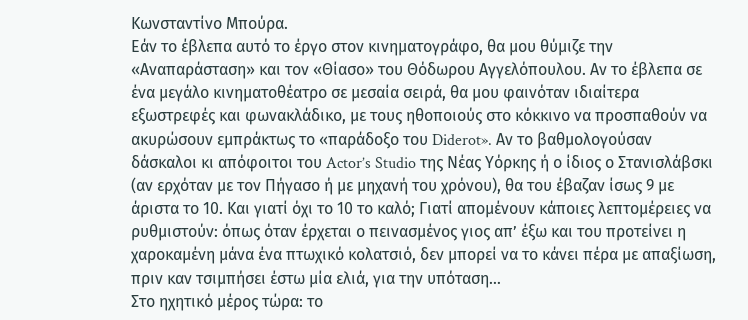Κωνσταντίνο Μπούρα.
Εάν το έβλεπα αυτό το έργο στον κινηματογράφο, θα μου θύμιζε την «Αναπαράσταση» και τον «Θίασο» του Θόδωρου Αγγελόπουλου. Αν το έβλεπα σε ένα μεγάλο κινηματοθέατρο σε μεσαία σειρά, θα μου φαινόταν ιδιαίτερα εξωστρεφές και φωνακλάδικο, με τους ηθοποιούς στο κόκκινο να προσπαθούν να ακυρώσουν εμπράκτως το «παράδοξο του Diderot». Αν το βαθμολογούσαν δάσκαλοι κι απόφοιτοι του Actor’s Studio της Νέας Υόρκης ή ο ίδιος ο Στανισλάβσκι (αν ερχόταν με τον Πήγασο ή με μηχανή του χρόνου), θα του έβαζαν ίσως 9 με άριστα το 10. Και γιατί όχι το 10 το καλό; Γιατί απομένουν κάποιες λεπτομέρειες να ρυθμιστούν: όπως όταν έρχεται ο πεινασμένος γιος απ’ έξω και του προτείνει η χαροκαμένη μάνα ένα πτωχικό κολατσιό, δεν μπορεί να το κάνει πέρα με απαξίωση, πριν καν τσιμπήσει έστω μία ελιά, για την υπόταση…
Στο ηχητικό μέρος τώρα: το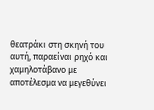θεατράκι στη σκηνή του αυτή, παραείναι ρηχό και χαμηλοτάβανο με αποτέλεσμα να μεγεθύνει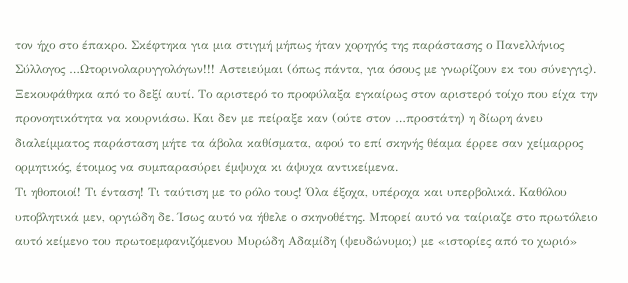τον ήχο στο έπακρο. Σκέφτηκα για μια στιγμή μήπως ήταν χορηγός της παράστασης ο Πανελλήνιος Σύλλογος …Ωτορινολαρυγγολόγων!!! Αστειεύμαι (όπως πάντα, για όσους με γνωρίζουν εκ του σύνεγγις). Ξεκουφάθηκα από το δεξί αυτί. Το αριστερό το προφύλαξα εγκαίρως στον αριστερό τοίχο που είχα την προνοητικότητα να κουρνιάσω. Και δεν με πείραξε καν (ούτε στον …προστάτη) η δίωρη άνευ διαλείμματος παράσταση μήτε τα άβολα καθίσματα, αφού το επί σκηνής θέαμα έρρεε σαν χείμαρρος ορμητικός, έτοιμος να συμπαρασύρει έμψυχα κι άψυχα αντικείμενα.
Τι ηθοποιοί! Τι ένταση! Τι ταύτιση με το ρόλο τους! Όλα έξοχα, υπέροχα και υπερβολικά. Καθόλου υποβλητικά μεν, οργιώδη δε. Ίσως αυτό να ήθελε ο σκηνοθέτης. Μπορεί αυτό να ταίριαζε στο πρωτόλειο αυτό κείμενο του πρωτοεμφανιζόμενου Μυρώδη Αδαμίδη (ψευδώνυμο;) με «ιστορίες από το χωριό»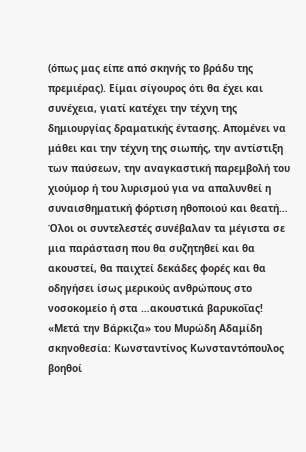(όπως μας είπε από σκηνής το βράδυ της πρεμιέρας). Είμαι σίγουρος ότι θα έχει και συνέχεια, γιατί κατέχει την τέχνη της δημιουργίας δραματικής έντασης. Απομένει να μάθει και την τέχνη της σιωπής, την αντίστιξη των παύσεων, την αναγκαστική παρεμβολή του χιούμορ ή του λυρισμού για να απαλυνθεί η συναισθηματική φόρτιση ηθοποιού και θεατή…
Όλοι οι συντελεστές συνέβαλαν τα μέγιστα σε μια παράσταση που θα συζητηθεί και θα ακουστεί, θα παιχτεί δεκάδες φορές και θα οδηγήσει ίσως μερικούς ανθρώπους στο νοσοκομείο ή στα …ακουστικά βαρυκοΐας!
«Μετά την Βάρκιζα» του Μυρώδη Αδαμίδη
σκηνοθεσία: Κωνσταντίνος Κωνσταντόπουλος
βοηθοί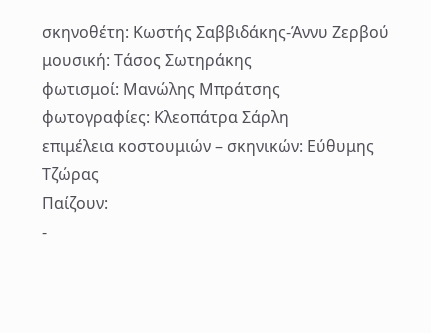σκηνοθέτη: Κωστής Σαββιδάκης-Άννυ Ζερβού
μουσική: Τάσος Σωτηράκης
φωτισμοί: Μανώλης Μπράτσης
φωτογραφίες: Κλεοπάτρα Σάρλη
επιμέλεια κοστουμιών – σκηνικών: Εύθυμης Τζώρας
Παίζουν:
-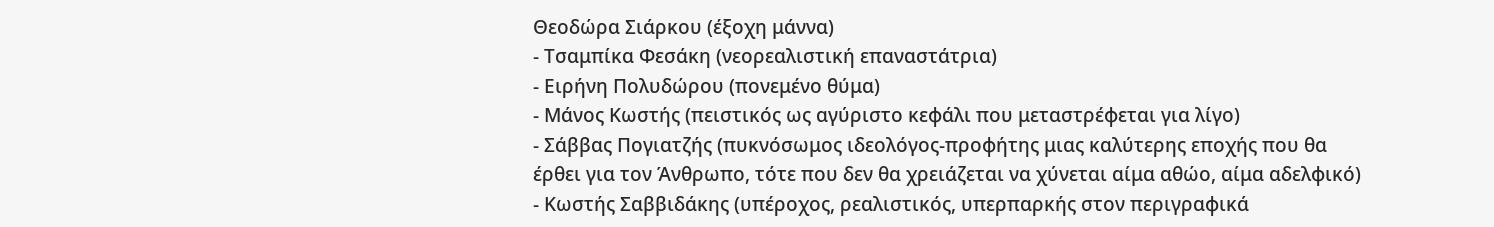Θεοδώρα Σιάρκου (έξοχη μάννα)
- Τσαμπίκα Φεσάκη (νεορεαλιστική επαναστάτρια)
- Ειρήνη Πολυδώρου (πονεμένο θύμα)
- Μάνος Κωστής (πειστικός ως αγύριστο κεφάλι που μεταστρέφεται για λίγο)
- Σάββας Πογιατζής (πυκνόσωμος ιδεολόγος-προφήτης μιας καλύτερης εποχής που θα έρθει για τον Άνθρωπο, τότε που δεν θα χρειάζεται να χύνεται αίμα αθώο, αίμα αδελφικό)
- Κωστής Σαββιδάκης (υπέροχος, ρεαλιστικός, υπερπαρκής στον περιγραφικά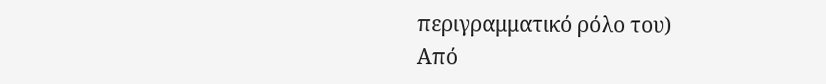περιγραμματικό ρόλο του)
Από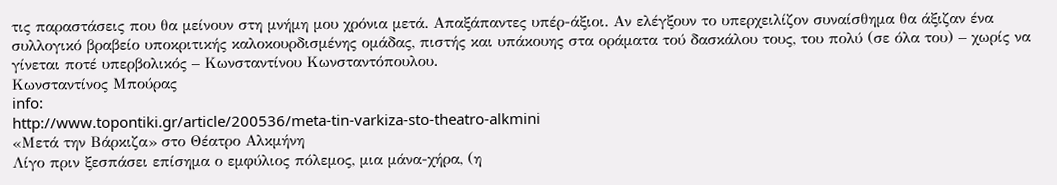τις παραστάσεις που θα μείνουν στη μνήμη μου χρόνια μετά. Απαξάπαντες υπέρ-άξιοι. Αν ελέγξουν το υπερχειλίζον συναίσθημα θα άξιζαν ένα συλλογικό βραβείο υποκριτικής καλοκουρδισμένης ομάδας, πιστής και υπάκουης στα οράματα τού δασκάλου τους, του πολύ (σε όλα του) – χωρίς να γίνεται ποτέ υπερβολικός – Κωνσταντίνου Κωνσταντόπουλου.
Κωνσταντίνος Μπούρας
info:
http://www.topontiki.gr/article/200536/meta-tin-varkiza-sto-theatro-alkmini
«Μετά την Βάρκιζα» στο Θέατρο Αλκμήνη
Λίγο πριν ξεσπάσει επίσημα ο εμφύλιος πόλεμος, μια μάνα-χήρα, (η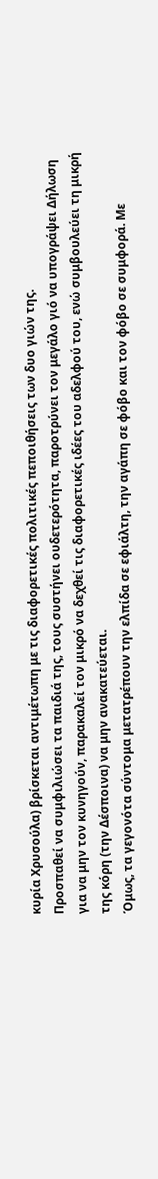κυρία Χρυσούλα) βρίσκεται αντιμέτωπη με τις διαφορετικές πολιτικές πεποιθήσεις των δυο γιών της.
Προσπαθεί να συμφιλιώσει τα παιδιά της, τους συστήνει ουδετερότητα, παροτρύνει τον μεγάλο γιό να υπογράψει Δήλωση για να μην τον κυνηγούν, παρακαλεί τον μικρό να δεχθεί τις διαφορετικές ιδέες του αδελφού του, ενώ συμβουλεύει τη μικρή της κόρη (την Δέσποινα) να μην ανακατεύεται.
Όμως, τα γεγονότα σύντομα μετατρέπουν την ελπίδα σε εφιάλτη, την αγάπη σε φόβο και τον φόβο σε συμφορά. Με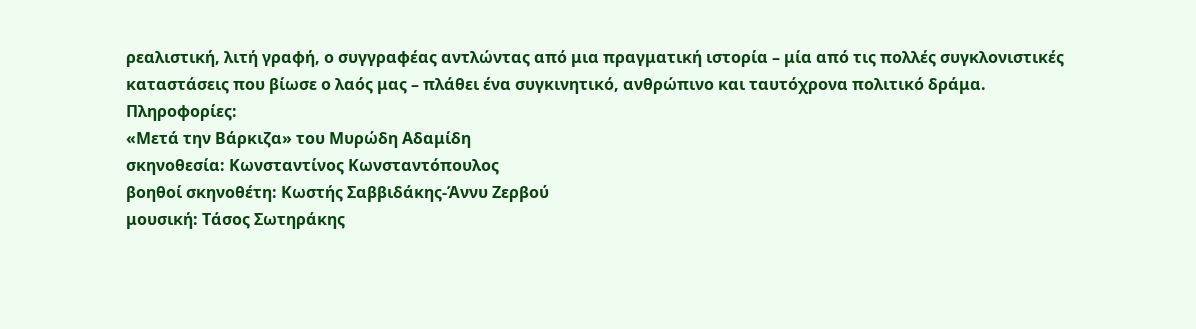ρεαλιστική, λιτή γραφή, ο συγγραφέας αντλώντας από μια πραγματική ιστορία – μία από τις πολλές συγκλονιστικές καταστάσεις που βίωσε ο λαός μας – πλάθει ένα συγκινητικό, ανθρώπινο και ταυτόχρονα πολιτικό δράμα.
Πληροφορίες:
«Μετά την Βάρκιζα» του Μυρώδη Αδαμίδη
σκηνοθεσία: Κωνσταντίνος Κωνσταντόπουλος
βοηθοί σκηνοθέτη: Κωστής Σαββιδάκης-Άννυ Ζερβού
μουσική: Τάσος Σωτηράκης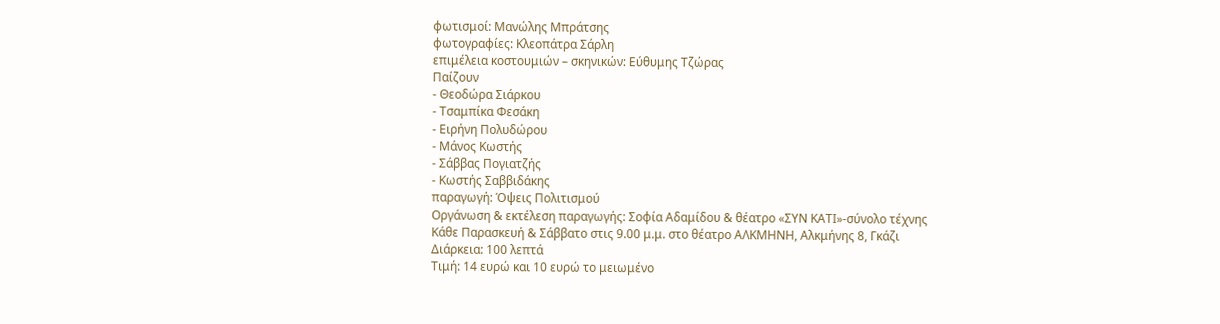φωτισμοί: Μανώλης Μπράτσης
φωτογραφίες: Κλεοπάτρα Σάρλη
επιμέλεια κοστουμιών – σκηνικών: Εύθυμης Τζώρας
Παίζουν
- Θεοδώρα Σιάρκου
- Τσαμπίκα Φεσάκη
- Ειρήνη Πολυδώρου
- Μάνος Κωστής
- Σάββας Πογιατζής
- Κωστής Σαββιδάκης
παραγωγή: Όψεις Πολιτισμού
Οργάνωση & εκτέλεση παραγωγής: Σοφία Αδαμίδου & θέατρο «ΣΥΝ ΚΑΤΙ»-σύνολο τέχνης
Κάθε Παρασκευή & Σάββατο στις 9.00 μ.μ. στο θέατρο ΑΛΚΜΗΝΗ, Αλκμήνης 8, Γκάζι
Διάρκεια: 100 λεπτά
Τιμή: 14 ευρώ και 10 ευρώ το μειωμένο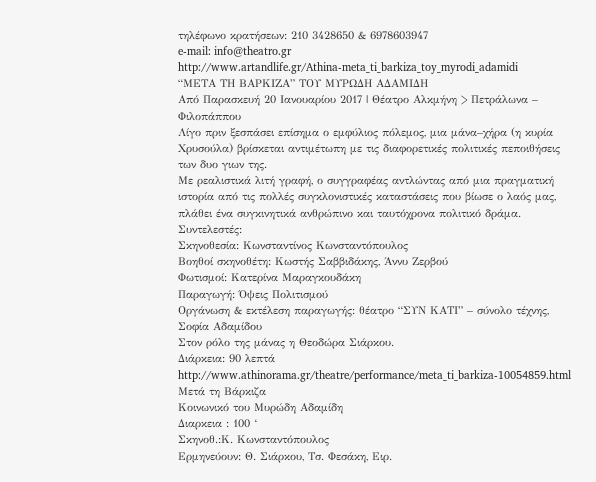τηλέφωνο κρατήσεων: 210 3428650 & 6978603947
e-mail: info@theatro.gr
http://www.artandlife.gr/Athina-meta_ti_barkiza_toy_myrodi_adamidi
“ΜΕΤΑ ΤΗ ΒΑΡΚΙΖΑ” ΤΟΥ ΜΥΡΩΔΗ ΑΔΑΜΙΔΗ
Από Παρασκευή 20 Ιανουαρίου 2017 | Θέατρο Αλκμήνη > Πετράλωνα – Φιλοπάππου
Λίγο πριν ξεσπάσει επίσημα ο εμφύλιος πόλεμος, μια μάνα–χήρα (η κυρία Χρυσούλα) βρίσκεται αντιμέτωπη με τις διαφορετικές πολιτικές πεποιθήσεις των δυο γιων της.
Με ρεαλιστικά λιτή γραφή, ο συγγραφέας αντλώντας από μια πραγματική ιστορία από τις πολλές συγκλονιστικές καταστάσεις που βίωσε ο λαός μας, πλάθει ένα συγκινητικά ανθρώπινο και ταυτόχρονα πολιτικό δράμα.
Συντελεστές:
Σκηνοθεσία: Κωνσταντίνος Κωνσταντόπουλος
Βοηθοί σκηνοθέτη: Κωστής Σαββιδάκης, Άννυ Ζερβού
Φωτισμοί: Κατερίνα Μαραγκουδάκη
Παραγωγή: Όψεις Πολιτισμού
Οργάνωση & εκτέλεση παραγωγής: θέατρο “ΣΥΝ ΚΑΤΙ” – σύνολο τέχνης, Σοφία Αδαμίδου
Στον ρόλο της μάνας η Θεοδώρα Σιάρκου.
Διάρκεια: 90 λεπτά
http://www.athinorama.gr/theatre/performance/meta_ti_barkiza-10054859.html
Μετά τη Βάρκιζα
Κοινωνικό του Μυρώδη Αδαμίδη
Διαρκεια : 100 ‘
Σκηνοθ.:Κ. Κωνσταντόπουλος
Ερμηνεύουν: Θ. Σιάρκου, Τσ. Φεσάκη, Ειρ.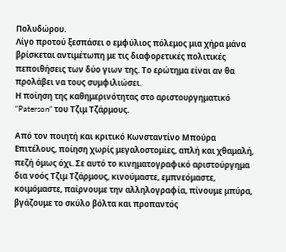Πολυδώρου.
Λίγο προτού ξεσπάσει ο εμφύλιος πόλεμος μια χήρα μάνα βρίσκεται αντιμέτωπη με τις διαφορετικές πολιτικές πεποιθήσεις των δύο γιων της. Το ερώτημα είναι αν θα προλάβει να τους συμφιλιώσει.
Η ποίηση της καθημερινότητας στο αριστουργηματικό “Paterson” του Τζιμ Τζάρμους.

Από τον ποιητή και κριτικό Κωνσταντίνο Μπούρα
Επιτέλους, ποίηση χωρίς μεγαλοστομίες, απλή και χθαμαλή, πεζή όμως όχι. Σε αυτό το κινηματογραφικό αριστούργημα δια νοός Τζιμ Τζάρμους, κινούμαστε, εμπνεόμαστε, κοιμόμαστε, παίρνουμε την αλληλογραφία, πίνουμε μπύρα, βγάζουμε το σκύλο βόλτα και προπαντός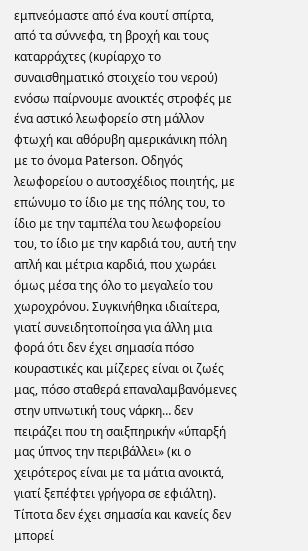εμπνεόμαστε από ένα κουτί σπίρτα, από τα σύννεφα, τη βροχή και τους καταρράχτες (κυρίαρχο το συναισθηματικό στοιχείο του νερού) ενόσω παίρνουμε ανοικτές στροφές με ένα αστικό λεωφορείο στη μάλλον φτωχή και αθόρυβη αμερικάνικη πόλη με το όνομα Paterson. Οδηγός λεωφορείου ο αυτοσχέδιος ποιητής, με επώνυμο το ίδιο με της πόλης του, το ίδιο με την ταμπέλα του λεωφορείου του, το ίδιο με την καρδιά του, αυτή την απλή και μέτρια καρδιά, που χωράει όμως μέσα της όλο το μεγαλείο του χωροχρόνου. Συγκινήθηκα ιδιαίτερα, γιατί συνειδητοποίησα για άλλη μια φορά ότι δεν έχει σημασία πόσο κουραστικές και μίζερες είναι οι ζωές μας, πόσο σταθερά επαναλαμβανόμενες στην υπνωτική τους νάρκη… δεν πειράζει που τη σαιξπηρικήν «ύπαρξή μας ύπνος την περιβάλλει» (κι ο χειρότερος είναι με τα μάτια ανοικτά, γιατί ξεπέφτει γρήγορα σε εφιάλτη). Τίποτα δεν έχει σημασία και κανείς δεν μπορεί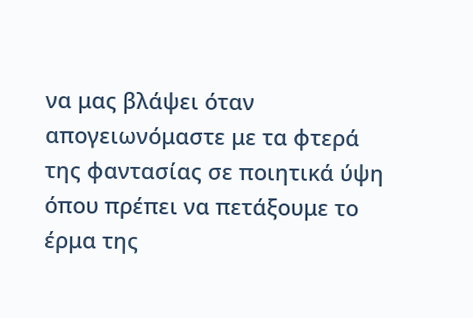να μας βλάψει όταν απογειωνόμαστε με τα φτερά της φαντασίας σε ποιητικά ύψη όπου πρέπει να πετάξουμε το έρμα της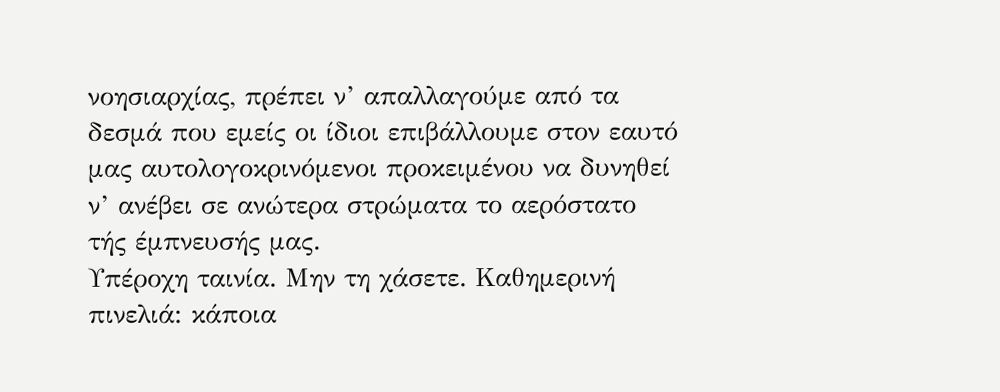νοησιαρχίας, πρέπει ν’ απαλλαγούμε από τα δεσμά που εμείς οι ίδιοι επιβάλλουμε στον εαυτό μας αυτολογοκρινόμενοι προκειμένου να δυνηθεί ν’ ανέβει σε ανώτερα στρώματα το αερόστατο τής έμπνευσής μας.
Υπέροχη ταινία. Μην τη χάσετε. Καθημερινή πινελιά: κάποια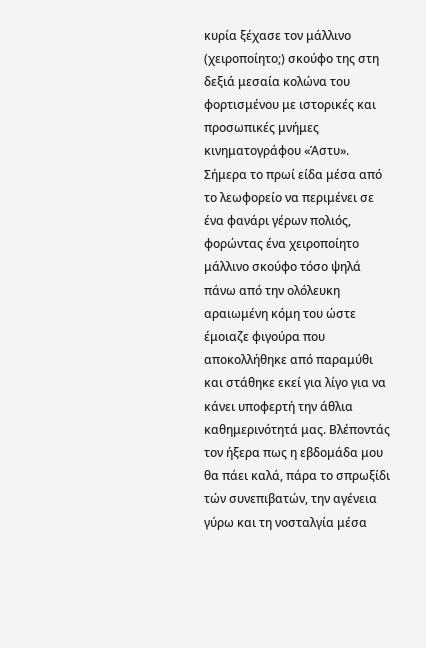κυρία ξέχασε τον μάλλινο (χειροποίητο;) σκούφο της στη δεξιά μεσαία κολώνα του φορτισμένου με ιστορικές και προσωπικές μνήμες κινηματογράφου «Άστυ».
Σήμερα το πρωί είδα μέσα από το λεωφορείο να περιμένει σε ένα φανάρι γέρων πολιός, φορώντας ένα χειροποίητο μάλλινο σκούφο τόσο ψηλά πάνω από την ολόλευκη αραιωμένη κόμη του ώστε έμοιαζε φιγούρα που αποκολλήθηκε από παραμύθι και στάθηκε εκεί για λίγο για να κάνει υποφερτή την άθλια καθημερινότητά μας. Βλέποντάς τον ήξερα πως η εβδομάδα μου θα πάει καλά, πάρα το σπρωξίδι τών συνεπιβατών, την αγένεια γύρω και τη νοσταλγία μέσα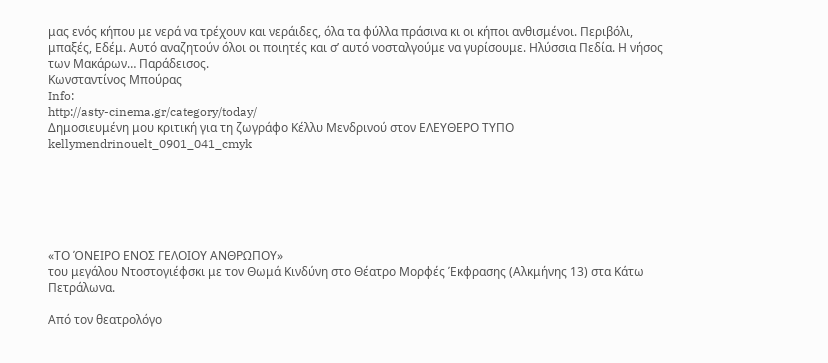μας ενός κήπου με νερά να τρέχουν και νεράιδες, όλα τα φύλλα πράσινα κι οι κήποι ανθισμένοι. Περιβόλι, μπαξές, Εδέμ. Αυτό αναζητούν όλοι οι ποιητές και σ’ αυτό νοσταλγούμε να γυρίσουμε. Ηλύσσια Πεδία. Η νήσος των Μακάρων… Παράδεισος.
Κωνσταντίνος Μπούρας
Info:
http://asty-cinema.gr/category/today/
Δημοσιευμένη μου κριτική για τη ζωγράφο Κέλλυ Μενδρινού στον ΕΛΕΥΘΕΡΟ ΤΥΠΟ
kellymendrinouelt_0901_041_cmyk






«ΤΟ ΌΝΕΙΡΟ ΕΝΟΣ ΓΕΛΟΙΟΥ ΑΝΘΡΩΠΟΥ»
του μεγάλου Ντοστογιέφσκι με τον Θωμά Κινδύνη στο Θέατρο Μορφές Έκφρασης (Αλκμήνης 13) στα Κάτω Πετράλωνα.

Από τον θεατρολόγο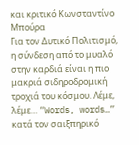και κριτικό Κωνσταντίνο Μπούρα
Για τον Δυτικό Πολιτισμό, η σύνδεση από το μυαλό στην καρδιά είναι η πιο μακριά σιδηροδρομική τροχιά του κόσμου. Λέμε, λέμε… “Words, words…” κατά τον σαιξπηρικό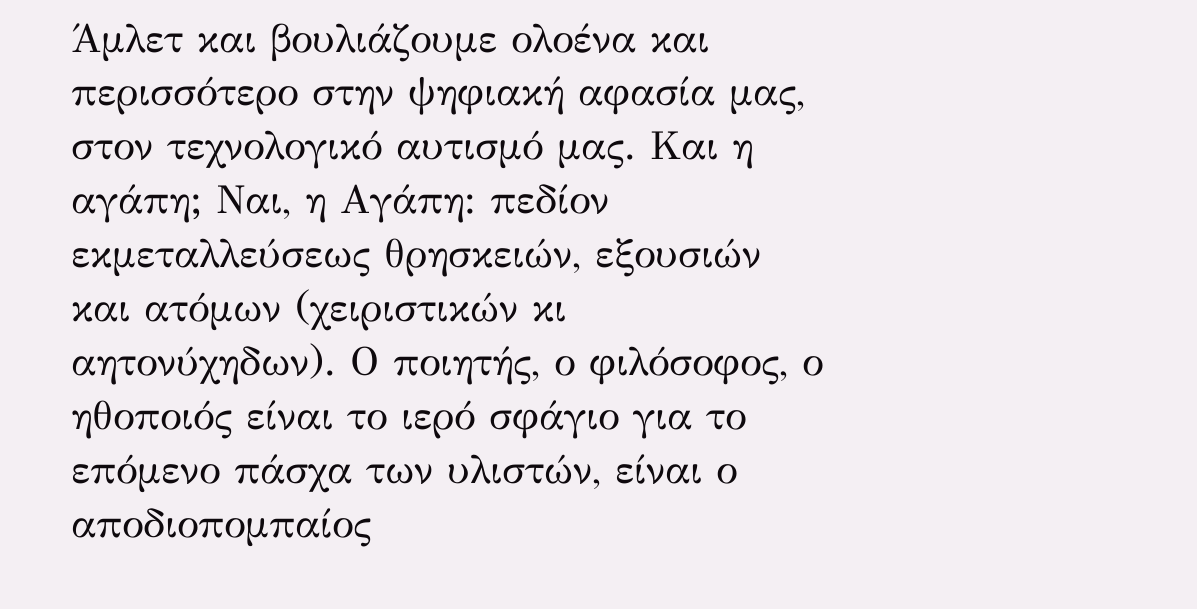Άμλετ και βουλιάζουμε ολοένα και περισσότερο στην ψηφιακή αφασία μας, στον τεχνολογικό αυτισμό μας. Και η αγάπη; Ναι, η Αγάπη: πεδίον εκμεταλλεύσεως θρησκειών, εξουσιών και ατόμων (χειριστικών κι αητονύχηδων). Ο ποιητής, ο φιλόσοφος, ο ηθοποιός είναι το ιερό σφάγιο για το επόμενο πάσχα των υλιστών, είναι ο αποδιοπομπαίος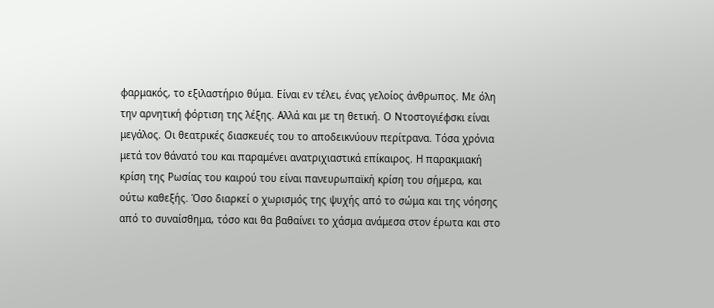φαρμακός, το εξιλαστήριο θύμα. Είναι εν τέλει, ένας γελοίος άνθρωπος. Με όλη την αρνητική φόρτιση της λέξης. Αλλά και με τη θετική. Ο Ντοστογιέφσκι είναι μεγάλος. Οι θεατρικές διασκευές του το αποδεικνύουν περίτρανα. Τόσα χρόνια μετά τον θάνατό του και παραμένει ανατριχιαστικά επίκαιρος. Η παρακμιακή κρίση της Ρωσίας του καιρού του είναι πανευρωπαϊκή κρίση του σήμερα, και ούτω καθεξής. Όσο διαρκεί ο χωρισμός της ψυχής από το σώμα και της νόησης από το συναίσθημα, τόσο και θα βαθαίνει το χάσμα ανάμεσα στον έρωτα και στο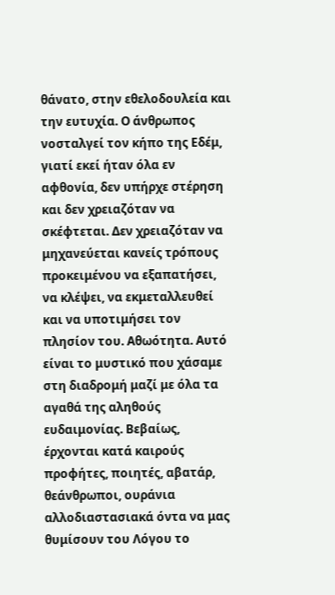θάνατο, στην εθελοδουλεία και την ευτυχία. Ο άνθρωπος νοσταλγεί τον κήπο της Εδέμ, γιατί εκεί ήταν όλα εν αφθονία, δεν υπήρχε στέρηση και δεν χρειαζόταν να σκέφτεται. Δεν χρειαζόταν να μηχανεύεται κανείς τρόπους προκειμένου να εξαπατήσει, να κλέψει, να εκμεταλλευθεί και να υποτιμήσει τον πλησίον του. Αθωότητα. Αυτό είναι το μυστικό που χάσαμε στη διαδρομή μαζί με όλα τα αγαθά της αληθούς ευδαιμονίας. Βεβαίως, έρχονται κατά καιρούς προφήτες, ποιητές, αβατάρ, θεάνθρωποι, ουράνια αλλοδιαστασιακά όντα να μας θυμίσουν του Λόγου το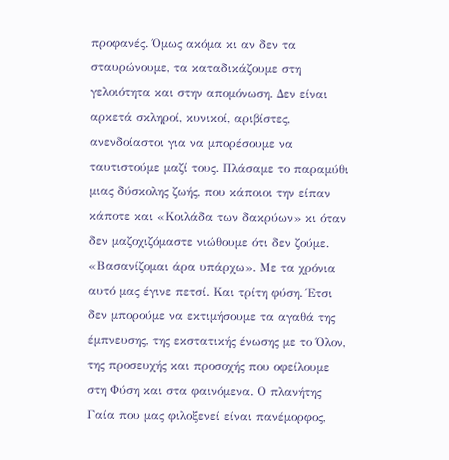προφανές. Όμως ακόμα κι αν δεν τα σταυρώνουμε, τα καταδικάζουμε στη γελοιότητα και στην απομόνωση. Δεν είναι αρκετά σκληροί, κυνικοί, αριβίστες, ανενδοίαστοι για να μπορέσουμε να ταυτιστούμε μαζί τους. Πλάσαμε το παραμύθι μιας δύσκολης ζωής, που κάποιοι την είπαν κάποτε και «Κοιλάδα των δακρύων» κι όταν δεν μαζοχιζόμαστε νιώθουμε ότι δεν ζούμε. «Βασανίζομαι άρα υπάρχω». Με τα χρόνια αυτό μας έγινε πετσί. Και τρίτη φύση. Έτσι δεν μπορούμε να εκτιμήσουμε τα αγαθά της έμπνευσης, της εκστατικής ένωσης με το Όλον, της προσευχής και προσοχής που οφείλουμε στη Φύση και στα φαινόμενα. Ο πλανήτης Γαία που μας φιλοξενεί είναι πανέμορφος,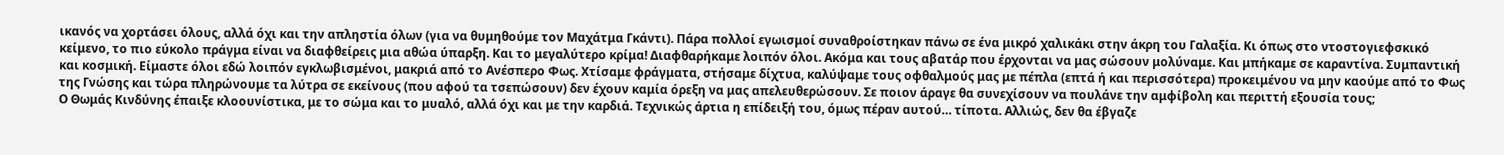ικανός να χορτάσει όλους, αλλά όχι και την απληστία όλων (για να θυμηθούμε τον Μαχάτμα Γκάντι). Πάρα πολλοί εγωισμοί συναθροίστηκαν πάνω σε ένα μικρό χαλικάκι στην άκρη του Γαλαξία. Κι όπως στο ντοστογιεφσκικό κείμενο, το πιο εύκολο πράγμα είναι να διαφθείρεις μια αθώα ύπαρξη. Και το μεγαλύτερο κρίμα! Διαφθαρήκαμε λοιπόν όλοι. Ακόμα και τους αβατάρ που έρχονται να μας σώσουν μολύναμε. Και μπήκαμε σε καραντίνα. Συμπαντική και κοσμική. Είμαστε όλοι εδώ λοιπόν εγκλωβισμένοι, μακριά από το Ανέσπερο Φως. Χτίσαμε φράγματα, στήσαμε δίχτυα, καλύψαμε τους οφθαλμούς μας με πέπλα (επτά ή και περισσότερα) προκειμένου να μην καούμε από το Φως της Γνώσης και τώρα πληρώνουμε τα λύτρα σε εκείνους (που αφού τα τσεπώσουν) δεν έχουν καμία όρεξη να μας απελευθερώσουν. Σε ποιον άραγε θα συνεχίσουν να πουλάνε την αμφίβολη και περιττή εξουσία τους;
Ο Θωμάς Κινδύνης έπαιξε κλοουνίστικα, με το σώμα και το μυαλό, αλλά όχι και με την καρδιά. Τεχνικώς άρτια η επίδειξή του, όμως πέραν αυτού… τίποτα. Αλλιώς, δεν θα έβγαζε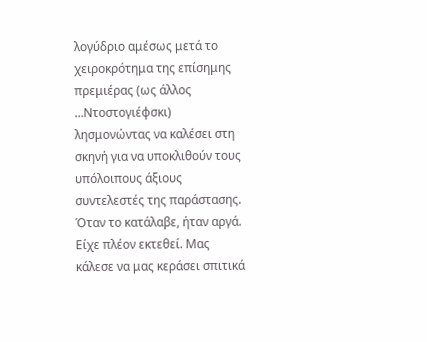λογύδριο αμέσως μετά το χειροκρότημα της επίσημης πρεμιέρας (ως άλλος …Ντοστογιέφσκι) λησμονώντας να καλέσει στη σκηνή για να υποκλιθούν τους υπόλοιπους άξιους συντελεστές της παράστασης. Όταν το κατάλαβε, ήταν αργά. Είχε πλέον εκτεθεί. Μας κάλεσε να μας κεράσει σπιτικά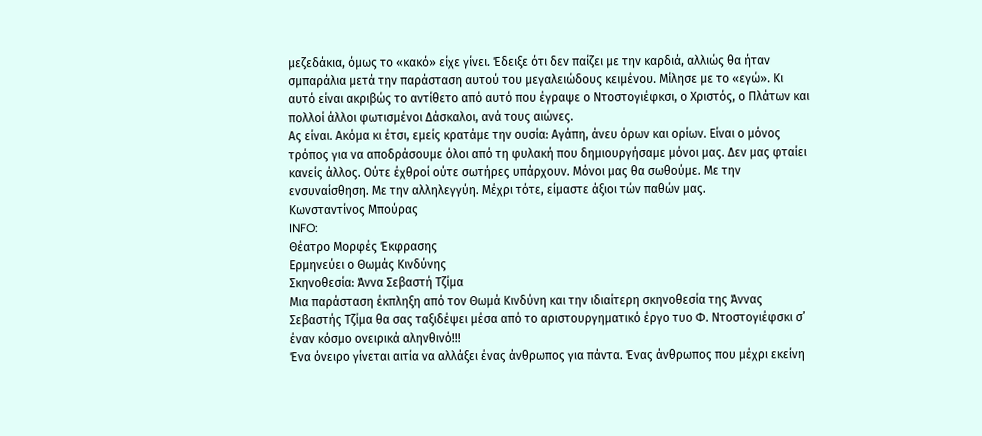μεζεδάκια, όμως το «κακό» είχε γίνει. Έδειξε ότι δεν παίζει με την καρδιά, αλλιώς θα ήταν σμπαράλια μετά την παράσταση αυτού του μεγαλειώδους κειμένου. Μίλησε με το «εγώ». Κι αυτό είναι ακριβώς το αντίθετο από αυτό που έγραψε ο Ντοστογιέφκσι, ο Χριστός, ο Πλάτων και πολλοί άλλοι φωτισμένοι Δάσκαλοι, ανά τους αιώνες.
Ας είναι. Ακόμα κι έτσι, εμείς κρατάμε την ουσία: Αγάπη, άνευ όρων και ορίων. Είναι ο μόνος τρόπος για να αποδράσουμε όλοι από τη φυλακή που δημιουργήσαμε μόνοι μας. Δεν μας φταίει κανείς άλλος. Ούτε έχθροί ούτε σωτήρες υπάρχουν. Μόνοι μας θα σωθούμε. Με την ενσυναίσθηση. Με την αλληλεγγύη. Μέχρι τότε, είμαστε άξιοι τών παθών μας.
Κωνσταντίνος Μπούρας
INFO:
Θέατρο Μορφές Έκφρασης
Ερμηνεύει ο Θωμάς Κινδύνης
Σκηνοθεσία: Άννα Σεβαστή Τζίμα
Μια παράσταση έκπληξη από τον Θωμά Κινδύνη και την ιδιαίτερη σκηνοθεσία της Άννας Σεβαστής Τζίμα θα σας ταξιδέψει μέσα από το αριστουργηματικό έργο τυο Φ. Ντοστογιέφσκι σ’ έναν κόσμο ονειρικά αληνθινό!!!
Ένα όνειρο γίνεται αιτία να αλλάξει ένας άνθρωπος για πάντα. Ένας άνθρωπος που μέχρι εκείνη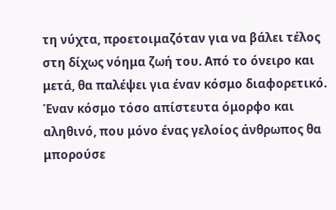τη νύχτα, προετοιμαζόταν για να βάλει τέλος στη δίχως νόημα ζωή του. Από το όνειρο και μετά, θα παλέψει για έναν κόσμο διαφορετικό. Έναν κόσμο τόσο απίστευτα όμορφο και αληθινό, που μόνο ένας γελοίος άνθρωπος θα μπορούσε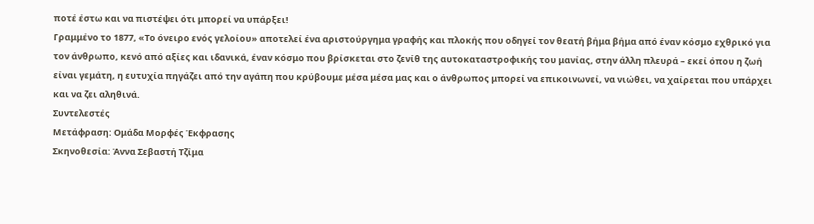ποτέ έστω και να πιστέψει ότι μπορεί να υπάρξει!
Γραμμένο το 1877, «Το όνειρο ενός γελοίου» αποτελεί ένα αριστούργημα γραφής και πλοκής που οδηγεί τον θεατή βήμα βήμα από έναν κόσμο εχθρικό για τον άνθρωπο, κενό από αξίες και ιδανικά, έναν κόσμο που βρίσκεται στο ζενίθ της αυτοκαταστροφικής του μανίας, στην άλλη πλευρά – εκεί όπου η ζωή είναι γεμάτη, η ευτυχία πηγάζει από την αγάπη που κρύβουμε μέσα μέσα μας και ο άνθρωπος μπορεί να επικοινωνεί, να νιώθει, να χαίρεται που υπάρχει και να ζει αληθινά.
Συντελεστές
Μετάφραση: Ομάδα Μορφές Έκφρασης
Σκηνοθεσία: Άννα Σεβαστή Τζίμα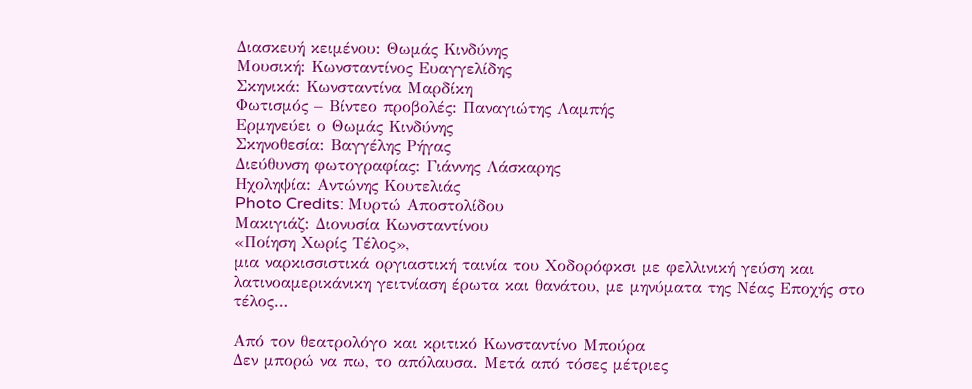Διασκευή κειμένου: Θωμάς Κινδύνης
Μουσική: Κωνσταντίνος Ευαγγελίδης
Σκηνικά: Κωνσταντίνα Μαρδίκη
Φωτισμός – Βίντεο προβολές: Παναγιώτης Λαμπής
Ερμηνεύει ο Θωμάς Κινδύνης
Σκηνοθεσία: Βαγγέλης Ρήγας
Διεύθυνση φωτογραφίας: Γιάννης Λάσκαρης
Ηχοληψία: Αντώνης Κουτελιάς
Photo Credits: Μυρτώ Αποστολίδου
Μακιγιάζ: Διονυσία Κωνσταντίνου
«Ποίηση Χωρίς Τέλος»,
μια ναρκισσιστικά οργιαστική ταινία του Χοδορόφκσι με φελλινική γεύση και λατινοαμερικάνικη γειτνίαση έρωτα και θανάτου, με μηνύματα της Νέας Εποχής στο τέλος…

Από τον θεατρολόγο και κριτικό Κωνσταντίνο Μπούρα
Δεν μπορώ να πω, το απόλαυσα. Μετά από τόσες μέτριες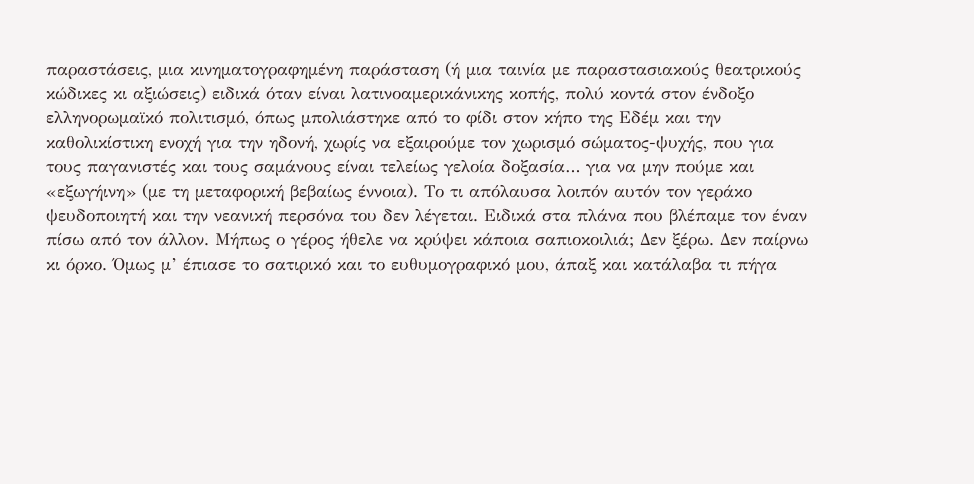παραστάσεις, μια κινηματογραφημένη παράσταση (ή μια ταινία με παραστασιακούς θεατρικούς κώδικες κι αξιώσεις) ειδικά όταν είναι λατινοαμερικάνικης κοπής, πολύ κοντά στον ένδοξο ελληνορωμαϊκό πολιτισμό, όπως μπολιάστηκε από το φίδι στον κήπο της Εδέμ και την καθολικίστικη ενοχή για την ηδονή, χωρίς να εξαιρούμε τον χωρισμό σώματος-ψυχής, που για τους παγανιστές και τους σαμάνους είναι τελείως γελοία δοξασία… για να μην πούμε και «εξωγήινη» (με τη μεταφορική βεβαίως έννοια). Το τι απόλαυσα λοιπόν αυτόν τον γεράκο ψευδοποιητή και την νεανική περσόνα του δεν λέγεται. Ειδικά στα πλάνα που βλέπαμε τον έναν πίσω από τον άλλον. Μήπως ο γέρος ήθελε να κρύψει κάποια σαπιοκοιλιά; Δεν ξέρω. Δεν παίρνω κι όρκο. Όμως μ’ έπιασε το σατιρικό και το ευθυμογραφικό μου, άπαξ και κατάλαβα τι πήγα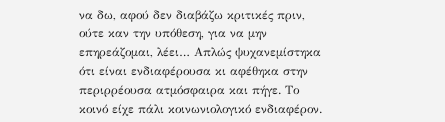να δω, αφού δεν διαβάζω κριτικές πριν, ούτε καν την υπόθεση, για να μην επηρεάζομαι, λέει… Απλώς ψυχανεμίστηκα ότι είναι ενδιαφέρουσα κι αφέθηκα στην περιρρέουσα ατμόσφαιρα και πήγε. Το κοινό είχε πάλι κοινωνιολογικό ενδιαφέρον.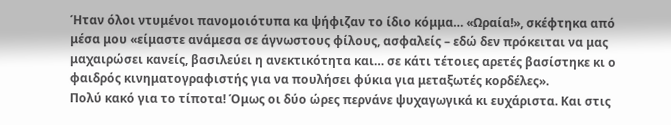Ήταν όλοι ντυμένοι πανομοιότυπα κα ψήφιζαν το ίδιο κόμμα… «Ωραία!», σκέφτηκα από μέσα μου «είμαστε ανάμεσα σε άγνωστους φίλους, ασφαλείς – εδώ δεν πρόκειται να μας μαχαιρώσει κανείς, βασιλεύει η ανεκτικότητα και… σε κάτι τέτοιες αρετές βασίστηκε κι ο φαιδρός κινηματογραφιστής για να πουλήσει φύκια για μεταξωτές κορδέλες».
Πολύ κακό για το τίποτα! Όμως οι δύο ώρες περνάνε ψυχαγωγικά κι ευχάριστα. Και στις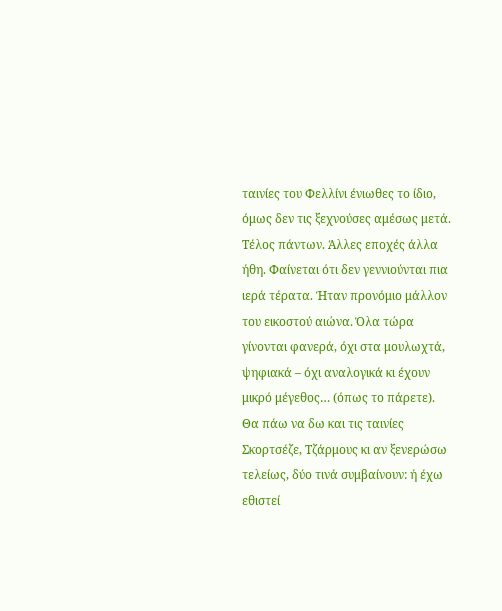ταινίες του Φελλίνι ένιωθες το ίδιο, όμως δεν τις ξεχνούσες αμέσως μετά. Τέλος πάντων. Άλλες εποχές άλλα ήθη. Φαίνεται ότι δεν γεννιούνται πια ιερά τέρατα. Ήταν προνόμιο μάλλον του εικοστού αιώνα. Όλα τώρα γίνονται φανερά, όχι στα μουλωχτά, ψηφιακά – όχι αναλογικά κι έχουν μικρό μέγεθος… (όπως το πάρετε).
Θα πάω να δω και τις ταινίες Σκορτσέζε, Τζάρμους κι αν ξενερώσω τελείως, δύο τινά συμβαίνουν: ή έχω εθιστεί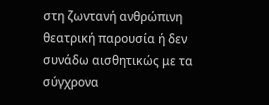στη ζωντανή ανθρώπινη θεατρική παρουσία ή δεν συνάδω αισθητικώς με τα σύγχρονα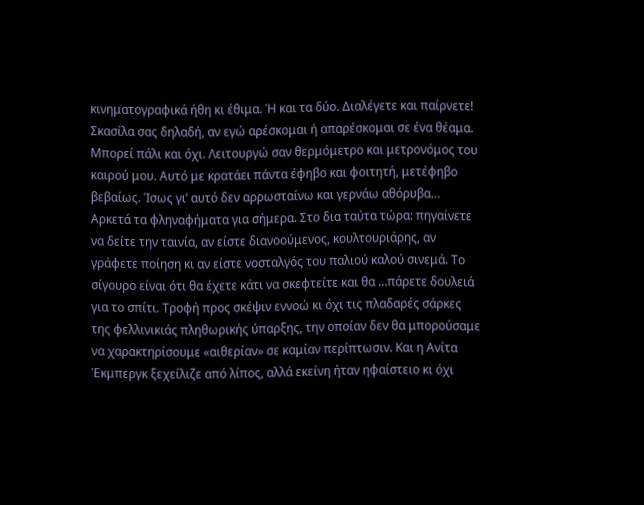κινηματογραφικά ήθη κι έθιμα. Ή και τα δύο. Διαλέγετε και παίρνετε! Σκασίλα σας δηλαδή, αν εγώ αρέσκομαι ή απαρέσκομαι σε ένα θέαμα. Μπορεί πάλι και όχι. Λειτουργώ σαν θερμόμετρο και μετρονόμος του καιρού μου. Αυτό με κρατάει πάντα έφηβο και φοιτητή, μετέφηβο βεβαίως. Ίσως γι’ αυτό δεν αρρωσταίνω και γερνάω αθόρυβα…
Αρκετά τα φληναφήματα για σήμερα. Στο δια ταύτα τώρα: πηγαίνετε να δείτε την ταινία, αν είστε διανοούμενος, κουλτουριάρης, αν γράφετε ποίηση κι αν είστε νοσταλγός του παλιού καλού σινεμά. Το σίγουρο είναι ότι θα έχετε κάτι να σκεφτείτε και θα …πάρετε δουλειά για το σπίτι. Τροφή προς σκέψιν εννοώ κι όχι τις πλαδαρές σάρκες της φελλινικιάς πληθωρικής ύπαρξης, την οποίαν δεν θα μπορούσαμε να χαρακτηρίσουμε «αιθερίαν» σε καμίαν περίπτωσιν. Και η Ανίτα Έκμπεργκ ξεχείλιζε από λίπος, αλλά εκείνη ήταν ηφαίστειο κι όχι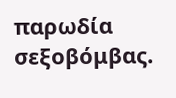παρωδία σεξοβόμβας.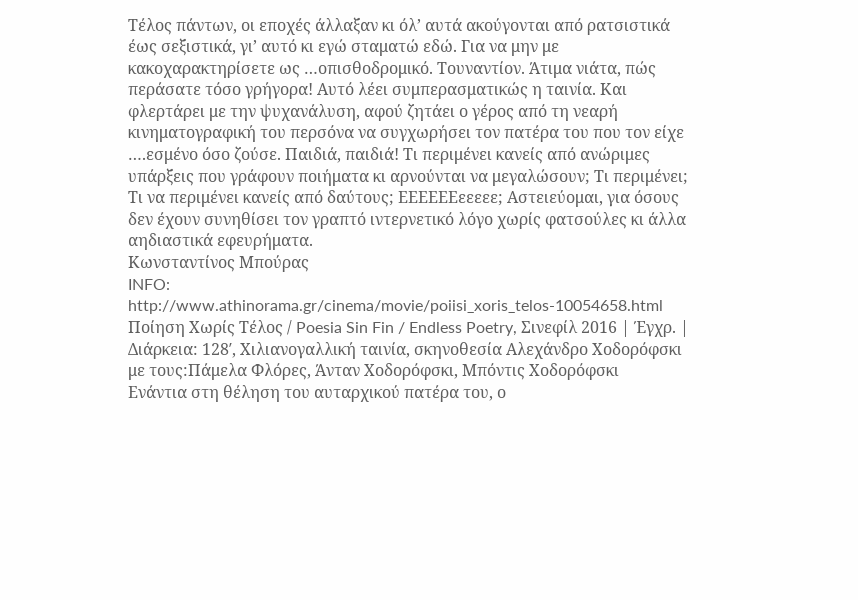Τέλος πάντων, οι εποχές άλλαξαν κι όλ’ αυτά ακούγονται από ρατσιστικά έως σεξιστικά, γι’ αυτό κι εγώ σταματώ εδώ. Για να μην με κακοχαρακτηρίσετε ως …οπισθοδρομικό. Τουναντίον. Άτιμα νιάτα, πώς περάσατε τόσο γρήγορα! Αυτό λέει συμπερασματικώς η ταινία. Και φλερτάρει με την ψυχανάλυση, αφού ζητάει ο γέρος από τη νεαρή κινηματογραφική του περσόνα να συγχωρήσει τον πατέρα του που τον είχε ….εσμένο όσο ζούσε. Παιδιά, παιδιά! Τι περιμένει κανείς από ανώριμες υπάρξεις που γράφουν ποιήματα κι αρνούνται να μεγαλώσουν; Τι περιμένει; Τι να περιμένει κανείς από δαύτους; ΕΕΕΕΕΕεεεεε; Αστειεύομαι, για όσους δεν έχουν συνηθίσει τον γραπτό ιντερνετικό λόγο χωρίς φατσούλες κι άλλα αηδιαστικά εφευρήματα.
Κωνσταντίνος Μπούρας
INFO:
http://www.athinorama.gr/cinema/movie/poiisi_xoris_telos-10054658.html
Ποίηση Χωρίς Τέλος / Poesia Sin Fin / Endless Poetry, Σινεφίλ 2016 | Έγχρ. | Διάρκεια: 128′, Χιλιανογαλλική ταινία, σκηνοθεσία Αλεχάνδρο Χοδορόφσκι με τους:Πάμελα Φλόρες, Άνταν Χοδορόφσκι, Μπόντις Χοδορόφσκι
Ενάντια στη θέληση του αυταρχικού πατέρα του, ο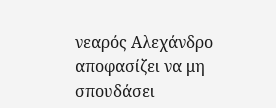νεαρός Αλεχάνδρο αποφασίζει να μη σπουδάσει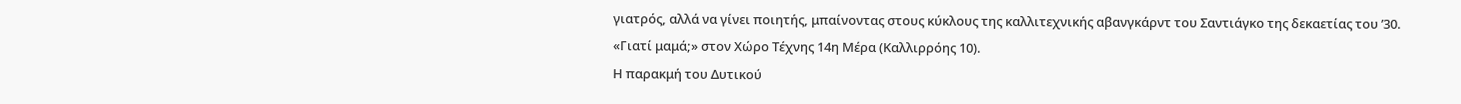γιατρός, αλλά να γίνει ποιητής, μπαίνοντας στους κύκλους της καλλιτεχνικής αβανγκάρντ του Σαντιάγκο της δεκαετίας του ’30.
«Γιατί μαμά;» στον Χώρο Τέχνης 14η Μέρα (Καλλιρρόης 10).
Η παρακμή του Δυτικού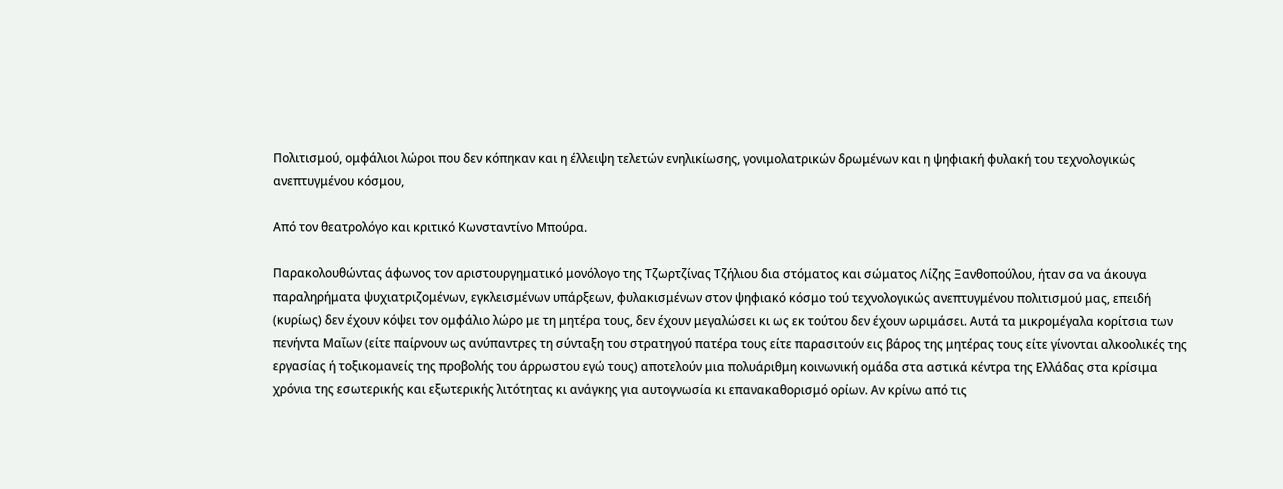Πολιτισμού, ομφάλιοι λώροι που δεν κόπηκαν και η έλλειψη τελετών ενηλικίωσης, γονιμολατρικών δρωμένων και η ψηφιακή φυλακή του τεχνολογικώς ανεπτυγμένου κόσμου,

Από τον θεατρολόγο και κριτικό Κωνσταντίνο Μπούρα.

Παρακολουθώντας άφωνος τον αριστουργηματικό μονόλογο της Τζωρτζίνας Τζήλιου δια στόματος και σώματος Λίζης Ξανθοπούλου, ήταν σα να άκουγα παραληρήματα ψυχιατριζομένων, εγκλεισμένων υπάρξεων, φυλακισμένων στον ψηφιακό κόσμο τού τεχνολογικώς ανεπτυγμένου πολιτισμού μας, επειδή (κυρίως) δεν έχουν κόψει τον ομφάλιο λώρο με τη μητέρα τους, δεν έχουν μεγαλώσει κι ως εκ τούτου δεν έχουν ωριμάσει. Αυτά τα μικρομέγαλα κορίτσια των πενήντα Μαΐων (είτε παίρνουν ως ανύπαντρες τη σύνταξη του στρατηγού πατέρα τους είτε παρασιτούν εις βάρος της μητέρας τους είτε γίνονται αλκοολικές της εργασίας ή τοξικομανείς της προβολής του άρρωστου εγώ τους) αποτελούν μια πολυάριθμη κοινωνική ομάδα στα αστικά κέντρα της Ελλάδας στα κρίσιμα χρόνια της εσωτερικής και εξωτερικής λιτότητας κι ανάγκης για αυτογνωσία κι επανακαθορισμό ορίων. Αν κρίνω από τις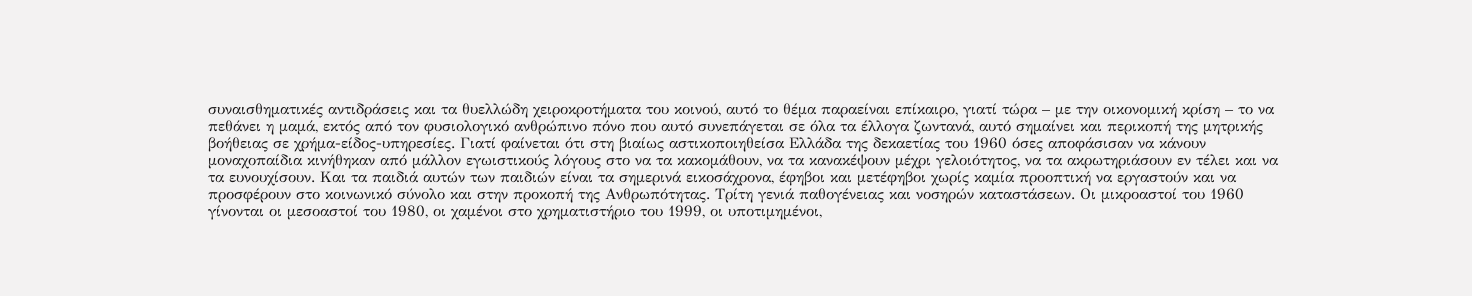συναισθηματικές αντιδράσεις και τα θυελλώδη χειροκροτήματα του κοινού, αυτό το θέμα παραείναι επίκαιρο, γιατί τώρα – με την οικονομική κρίση – το να πεθάνει η μαμά, εκτός από τον φυσιολογικό ανθρώπινο πόνο που αυτό συνεπάγεται σε όλα τα έλλογα ζωντανά, αυτό σημαίνει και περικοπή της μητρικής βοήθειας σε χρήμα-είδος-υπηρεσίες. Γιατί φαίνεται ότι στη βιαίως αστικοποιηθείσα Ελλάδα της δεκαετίας του 1960 όσες αποφάσισαν να κάνουν μοναχοπαίδια κινήθηκαν από μάλλον εγωιστικούς λόγους στο να τα κακομάθουν, να τα κανακέψουν μέχρι γελοιότητος, να τα ακρωτηριάσουν εν τέλει και να τα ευνουχίσουν. Και τα παιδιά αυτών των παιδιών είναι τα σημερινά εικοσάχρονα, έφηβοι και μετέφηβοι χωρίς καμία προοπτική να εργαστούν και να προσφέρουν στο κοινωνικό σύνολο και στην προκοπή της Ανθρωπότητας. Τρίτη γενιά παθογένειας και νοσηρών καταστάσεων. Οι μικροαστοί του 1960 γίνονται οι μεσοαστοί του 1980, οι χαμένοι στο χρηματιστήριο του 1999, οι υποτιμημένοι,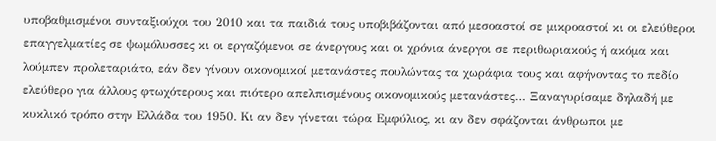υποβαθμισμένοι συνταξιούχοι του 2010 και τα παιδιά τους υποβιβάζονται από μεσοαστοί σε μικροαστοί κι οι ελεύθεροι επαγγελματίες σε ψωμόλυσσες κι οι εργαζόμενοι σε άνεργους και οι χρόνια άνεργοι σε περιθωριακούς ή ακόμα και λούμπεν προλεταριάτο, εάν δεν γίνουν οικονομικοί μετανάστες πουλώντας τα χωράφια τους και αφήνοντας το πεδίο ελεύθερο για άλλους φτωχότερους και πιότερο απελπισμένους οικονομικούς μετανάστες… Ξαναγυρίσαμε δηλαδή με κυκλικό τρόπο στην Ελλάδα του 1950. Κι αν δεν γίνεται τώρα Εμφύλιος, κι αν δεν σφάζονται άνθρωποι με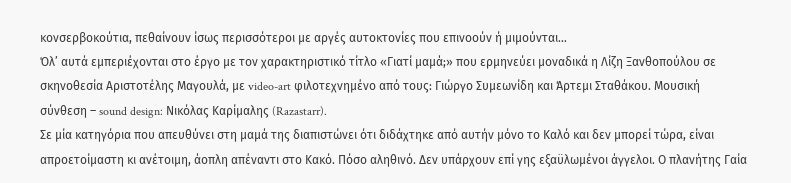κονσερβοκούτια, πεθαίνουν ίσως περισσότεροι με αργές αυτοκτονίες που επινοούν ή μιμούνται…
Όλ’ αυτά εμπεριέχονται στο έργο με τον χαρακτηριστικό τίτλο «Γιατί μαμά;» που ερμηνεύει μοναδικά η Λίζη Ξανθοπούλου σε σκηνοθεσία Αριστοτέλης Μαγουλά, με video-art φιλοτεχνημένο από τους: Γιώργο Συμεωνίδη και Άρτεμι Σταθάκου. Μουσική σύνθεση – sound design: Νικόλας Καρίμαλης (Razastarr).
Σε μία κατηγόρια που απευθύνει στη μαμά της διαπιστώνει ότι διδάχτηκε από αυτήν μόνο το Καλό και δεν μπορεί τώρα, είναι απροετοίμαστη κι ανέτοιμη, άοπλη απέναντι στο Κακό. Πόσο αληθινό. Δεν υπάρχουν επί γης εξαϋλωμένοι άγγελοι. Ο πλανήτης Γαία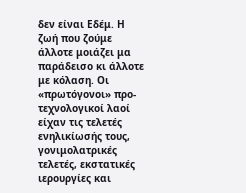δεν είναι Εδέμ. Η ζωή που ζούμε άλλοτε μοιάζει μα παράδεισο κι άλλοτε με κόλαση. Οι «πρωτόγονοι» προ-τεχνολογικοί λαοί είχαν τις τελετές ενηλικίωσής τους, γονιμολατρικές τελετές, εκστατικές ιερουργίες και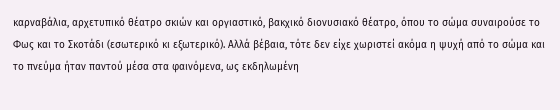καρναβάλια, αρχετυπικό θέατρο σκιών και οργιαστικό, βακχικό διονυσιακό θέατρο, όπου το σώμα συναιρούσε το Φως και το Σκοτάδι (εσωτερικό κι εξωτερικό). Αλλά βέβαια, τότε δεν είχε χωριστεί ακόμα η ψυχή από το σώμα και το πνεύμα ήταν παντού μέσα στα φαινόμενα, ως εκδηλωμένη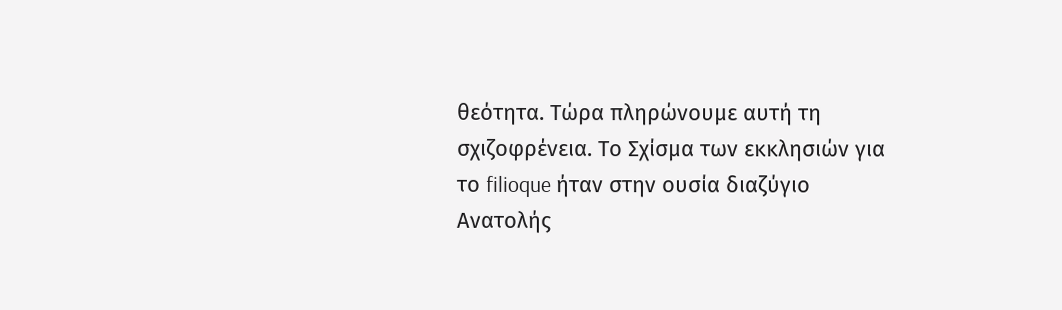θεότητα. Τώρα πληρώνουμε αυτή τη σχιζοφρένεια. Το Σχίσμα των εκκλησιών για το filioque ήταν στην ουσία διαζύγιο Ανατολής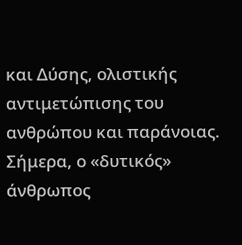και Δύσης, ολιστικής αντιμετώπισης του ανθρώπου και παράνοιας. Σήμερα, ο «δυτικός» άνθρωπος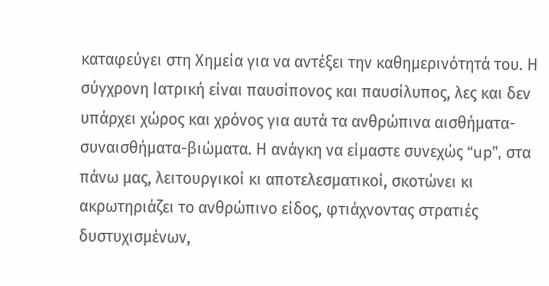καταφεύγει στη Χημεία για να αντέξει την καθημερινότητά του. Η σύγχρονη Ιατρική είναι παυσίπονος και παυσίλυπος, λες και δεν υπάρχει χώρος και χρόνος για αυτά τα ανθρώπινα αισθήματα-συναισθήματα-βιώματα. Η ανάγκη να είμαστε συνεχώς “up”, στα πάνω μας, λειτουργικοί κι αποτελεσματικοί, σκοτώνει κι ακρωτηριάζει το ανθρώπινο είδος, φτιάχνοντας στρατιές δυστυχισμένων,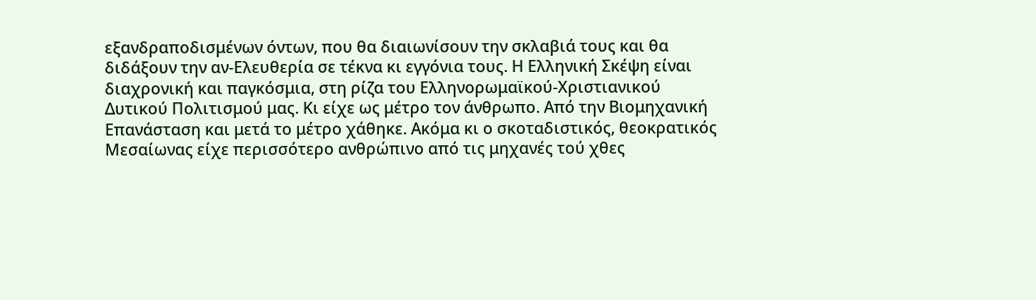εξανδραποδισμένων όντων, που θα διαιωνίσουν την σκλαβιά τους και θα διδάξουν την αν-Ελευθερία σε τέκνα κι εγγόνια τους. Η Ελληνική Σκέψη είναι διαχρονική και παγκόσμια, στη ρίζα του Ελληνορωμαϊκού-Χριστιανικού Δυτικού Πολιτισμού μας. Κι είχε ως μέτρο τον άνθρωπο. Από την Βιομηχανική Επανάσταση και μετά το μέτρο χάθηκε. Ακόμα κι ο σκοταδιστικός, θεοκρατικός Μεσαίωνας είχε περισσότερο ανθρώπινο από τις μηχανές τού χθες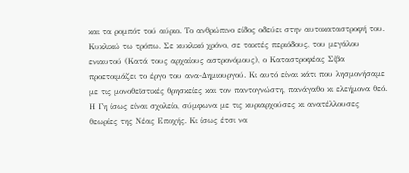και τα ρομπότ τού αύριο. Το ανθρώπινο είδος οδεύει στην αυτοκαταστροφή του. Κυκλικώ τω τρόπω. Σε κυκλικό χρόνο, σε τακτές περιόδους, του μεγάλου ενιαυτού (Κατά τους αρχαίους αστρονόμους), ο Καταστροφέας Σίβα προετοιμάζει το έργο του ανα-Δημιουργού. Κι αυτό είναι κάτι που λησμονήσαμε με τις μονοθεϊστικές θρησκείες και τον παντογνώστη, πανάγαθο κι ελεήμονα θεό. Η Γη ίσως είναι σχολείο, σύμφωνα με τις κυριαρχούσες κι ανατέλλουσες θεωρίες της Νέας Εποχής. Κι ίσως έτσι να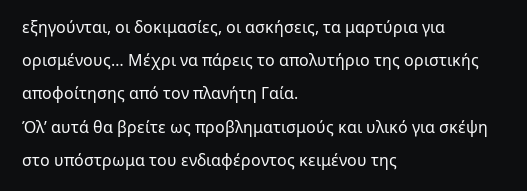εξηγούνται, οι δοκιμασίες, οι ασκήσεις, τα μαρτύρια για ορισμένους… Μέχρι να πάρεις το απολυτήριο της οριστικής αποφοίτησης από τον πλανήτη Γαία.
Όλ’ αυτά θα βρείτε ως προβληματισμούς και υλικό για σκέψη στο υπόστρωμα του ενδιαφέροντος κειμένου της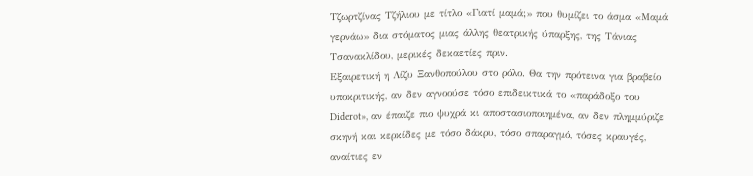Τζωρτζίνας Τζήλιου με τίτλο «Γιατί μαμά;» που θυμίζει το άσμα «Μαμά γερνάω» δια στόματος μιας άλλης θεατρικής ύπαρξης, της Τάνιας Τσανακλίδου, μερικές δεκαετίες πριν.
Εξαιρετική η Λίζυ Ξανθοπούλου στο ρόλο. Θα την πρότεινα για βραβείο υποκριτικής, αν δεν αγνοούσε τόσο επιδεικτικά το «παράδοξο του Diderot», αν έπαιζε πιο ψυχρά κι αποστασιοποιημένα, αν δεν πλημμύριζε σκηνή και κερκίδες με τόσο δάκρυ, τόσο σπαραγμό, τόσες κραυγές, αναίτιες εν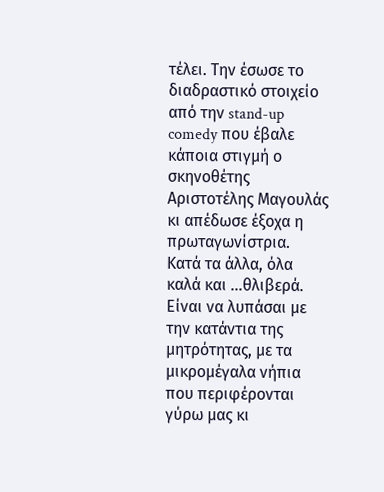τέλει. Την έσωσε το διαδραστικό στοιχείο από την stand-up comedy που έβαλε κάποια στιγμή ο σκηνοθέτης Αριστοτέλης Μαγουλάς κι απέδωσε έξοχα η πρωταγωνίστρια.
Κατά τα άλλα, όλα καλά και …θλιβερά. Είναι να λυπάσαι με την κατάντια της μητρότητας, με τα μικρομέγαλα νήπια που περιφέρονται γύρω μας κι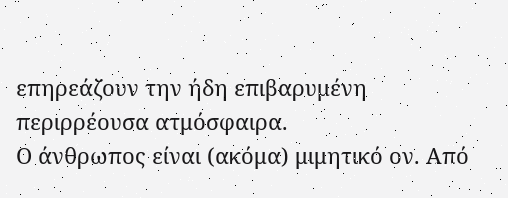επηρεάζουν την ήδη επιβαρυμένη περιρρέουσα ατμόσφαιρα.
Ο άνθρωπος είναι (ακόμα) μιμητικό ον. Από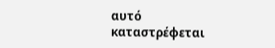αυτό καταστρέφεται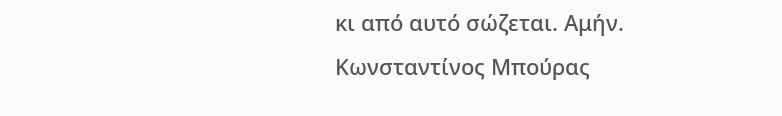κι από αυτό σώζεται. Αμήν.
Κωνσταντίνος Μπούρας